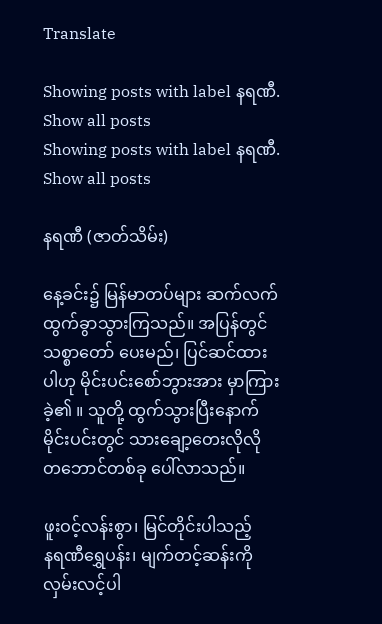Translate

Showing posts with label နရဏီ. Show all posts
Showing posts with label နရဏီ. Show all posts

နရဏီ (ဇာတ်သိမ်း)

နေ့ခင်း၌ မြန်မာတပ်များ ဆက်လက် ထွက်ခွာသွားကြသည်။ အပြန်တွင် သစ္စာတော် ပေးမည်၊ ပြင်ဆင်ထားပါဟု မိုင်းပင်းစော်ဘွားအား မှာကြားခဲ့၏ ။ သူတို့ ထွက်သွားပြီးနောက် မိုင်းပင်းတွင် သားချော့တေးလိုလို တဘောင်တစ်ခု ပေါ်လာသည်။

ဖူးဝင့်လန်းစွာ၊ မြင်တိုင်းပါသည့်
နရဏီရွှေပန်း၊ မျက်တင့်ဆန်းကို
လှမ်းလင့်ပါ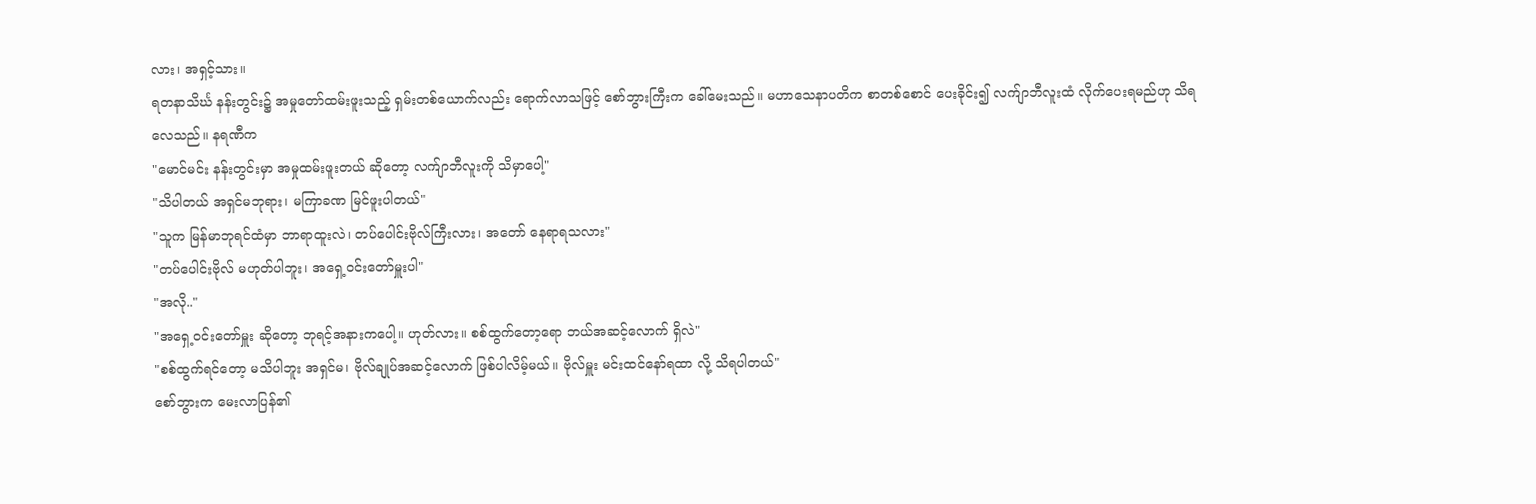လား၊ အရှင့်သား။
ရတနာသိင်္ဃ နန်းတွင်း၌ အမှုတော်ထမ်းဖူးသည့် ရှမ်းတစ်ယောက်လည်း ရောက်လာသဖြင့် စော်ဘွားကြီးက ခေါ်မေးသည်။ မဟာသေနာပတိက စာတစ်စောင် ပေးခိုင်း၍ လက်ျာဘီလူးထံ လိုက်ပေးရမည်ဟု သိရလေသည်။ နရဏီက
"မောင်မင်း နန်းတွင်းမှာ အမှုထမ်းဖူးတယ် ဆိုတော့ လက်ျာဘီလူးကို သိမှာပေါ့"
"သိပါတယ် အရှင်မဘုရား၊ မကြာခဏ မြင်ဖူးပါတယ်"
"သူက မြန်မာဘုရင်ထံမှာ ဘာရာထူးလဲ၊ တပ်ပေါင်းဗိုလ်ကြီးလား၊ အတော် နေရာရသလား"
"တပ်ပေါင်းဗိုလ် မဟုတ်ပါဘူး၊ အရှေ့ဝင်းတော်မှူးပါ"
"အလို.."
"အရှေ့ဝင်းတော်မှူး ဆိုတော့ ဘုရင့်အနားကပေါ့။ ဟုတ်လား။ စစ်ထွက်တော့ရော ဘယ်အဆင့်လောက် ရှိလဲ"
"စစ်ထွက်ရင်တော့ မသိပါဘူး အရှင်မ၊ ဗိုလ်ချုပ်အဆင့်လောက် ဖြစ်ပါလိမ့်မယ်။ ဗိုလ်မှူး မင်းထင်နော်ရထာ လို့ သိရပါတယ်"
စော်ဘွားက မေးလာပြန်၏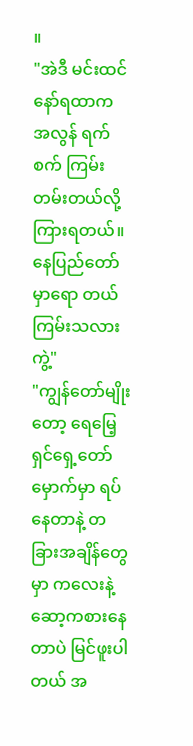။
"အဲဒီ မင်းထင်နော်ရထာက အလွန် ရက်စက် ကြမ်းတမ်းတယ်လို့ ကြားရတယ်။ နေပြည်တော်မှာရော တယ်ကြမ်းသလားကွဲ့"
"ကျွန်တော်မျိုးတော့ ရေမြေ့ရှင်ရှေ့တော်မှောက်မှာ ရပ်နေတာနဲ့ တခြားအချိန်တွေမှာ ကလေးနဲ့ ဆော့ကစားနေတာပဲ မြင်ဖူးပါတယ် အ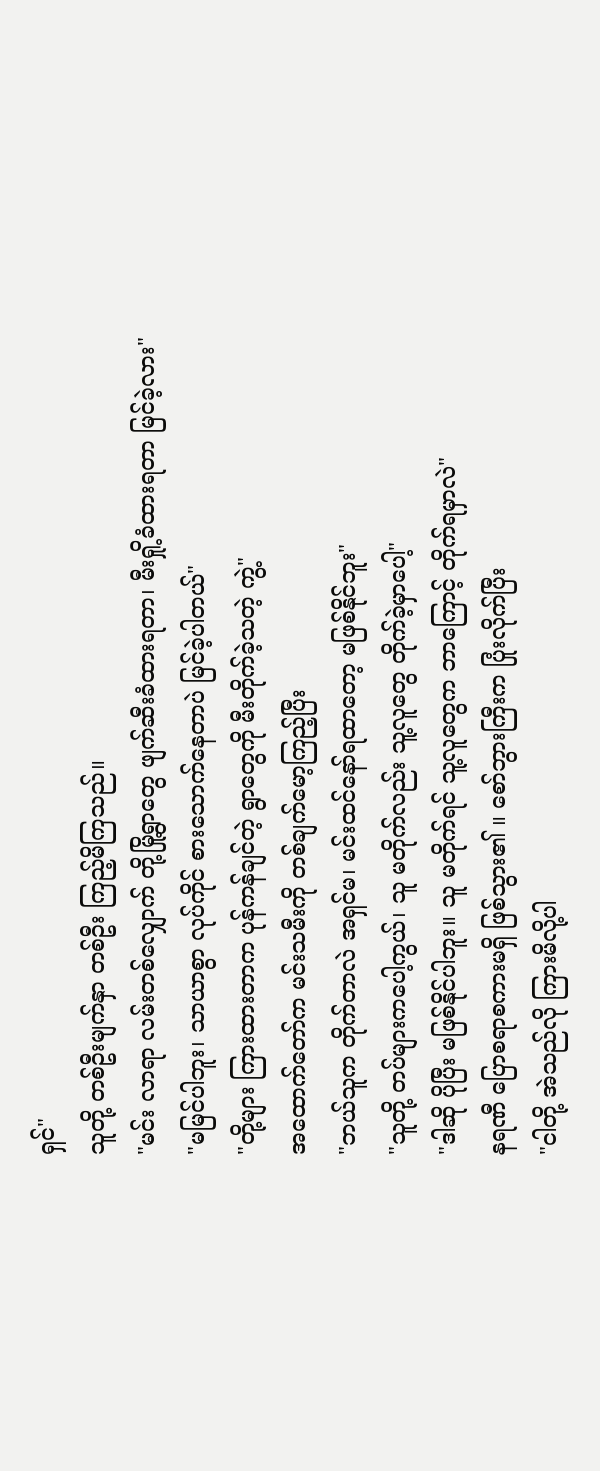ရှင်"
သူတို့ တစ်ဦးမျက်နှာ တစ်ဦး ကြည့်မိကြသည်။
"မင်း လာရာ လမ်းတစ်လျှောက် တို့မြို့ရွာတွေ ဖျက်ဆီးခံထားရတာ၊ မီးရှို့ခံထားရတာ မြင်ခဲ့လား"
"မမြင်ပါဘူး၊ သာယာစွာ လုပ်ကိုင် စားသောက်နေတာပဲ မြင်ခဲ့ပါတယ်"
"တို့များ ကြားထားတာက ပုန်ကန်ချင်တဲ့ ရွာတွေကို မီးတိုက်ခဲ့သတဲ့ ကွဲ့"
အထောက်တော်က မင်းသမီးကို တစ်ချက်မော့ကြည့်ပြီး
"ဘယ်သူက တိုက်တာလဲ အရှင်မ၊ မင်းထင်နော်ရထာတော့ မဖြစ်နိုင်ဘူး"
"သူတို့ တပ်များကပေါ့ကွယ်၊ သူ မတိုက်လည်း သူ့လူတွေ တိုက်ခဲ့မှာပေါ့"
"ဒါဆို ပိုပြီး မဖြစ်နိုင်ပါဘူး။ သူ မတိုက်ရင် သူ့လူတွေက ဘာကြောင့် တိုက်ရမှာလဲ"
နရဏီ ပြောစရာစကားမရှိ ဖြစ်သွား၏ ။ စော်ဘွားကြီးက ပြုံးလိုက်ပြီး
"ငါတို့ အဲသည်လို ကြားမိလို့ပါ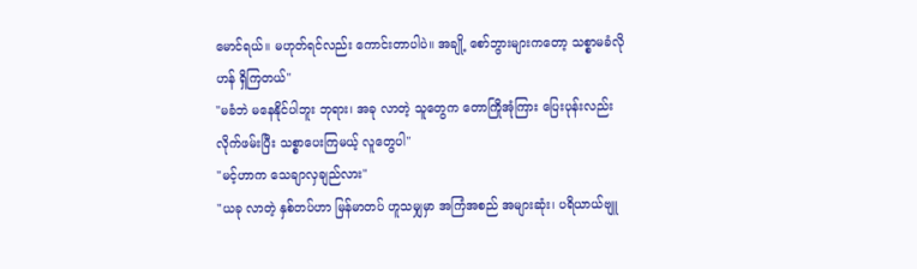မောင်ရယ်။ မဟုတ်ရင်လည်း ကောင်းတာပါပဲ။ အချို့ စော်ဘွားများကတော့ သစ္စာမခံလိုဟန် ရှိကြတယ်"
"မခံဘဲ မနေနိုင်ပါဘူး ဘုရား၊ အခု လာတဲ့ သူတွေက တောကြိုအုံကြား ပြေးပုန်းလည်း လိုက်ဖမ်းပြီး သစ္စာပေးကြမယ့် လူတွေပါ"
"မင့်ဟာက သေချာလှချည်လား"
"ယခု လာတဲ့ နှစ်တပ်ဟာ မြန်မာတပ် ဟူသမျှမှာ အကြံအစည် အများဆုံး၊ ပရိယာယ်ဗျူ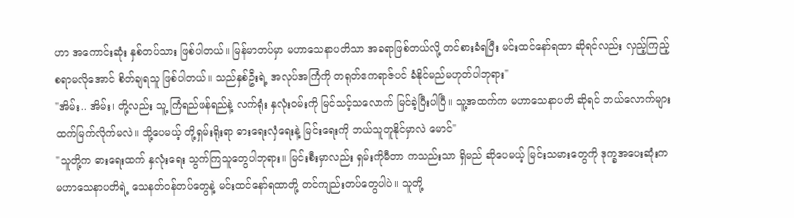ဟာ အကောင်းဆုံး နှစ်တပ်သား ဖြစ်ပါတယ်။ မြန်မာတပ်မှာ မဟာသေနာပတိသာ အခရာဖြစ်တယ်လို့ တင်စားခံရပြီး မင်းထင်နော်ရထာ ဆိုရင်လည်း လှည့်ကြည့်စရာမလိုအောင် စိတ်ချရသူ ဖြစ်ပါတယ်။ သည်နှစ်ဦးရဲ့ အလုပ်အကြံကို တရုတ်ဧကရာဇ်ပင် ခံနိုင်မည်မဟုတ်ပါဘုရား"
"အိမ်း.. အိမ်း၊ တို့လည်း သူ့ ကြံရည်ဖန်ရည်နဲ့ လက်ရုံး နှလုံးဝမ်းကို မြင်သင့်သလောက် မြင်ခဲ့ပြီးပါပြီ။ သူ့အထက်က မဟာသေနာပတိ ဆိုရင် ဘယ်လောက်များ ထက်မြက်လိုက်မလဲ။ သို့ပေမယ့် တို့ရှမ်းရိုးရာ ဓားရေးလှံရေးနဲ့ မြင်းရေးကို ဘယ်သူတူနိုင်မှာလဲ မောင်"
"သူတို့က ဓားရေးထက် နှလုံးရေး သွက်ကြသူတွေပါဘုရား။ မြင်းစီးမှာလည်း ရှမ်းကိုမီတာ ကသည်းသာ ရှိမည် ဆိုပေမယ့် မြင်းသမားတွေကို ဒုက္ခအပေးဆုံးက မဟာသေနာပတိရဲ့ သေနတ်ဝန်တပ်တွေနဲ့ မင်းထင်နော်ရထာတို့ တင်ကျည်းတပ်တွေပါပဲ။ သူတို့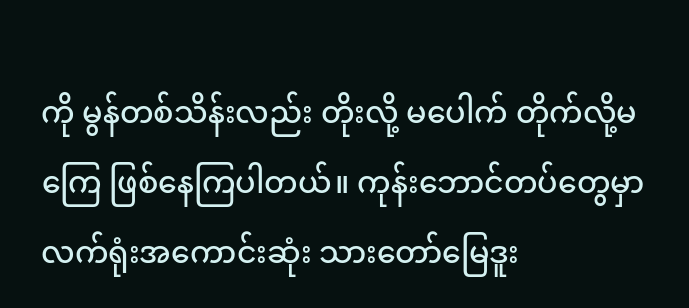ကို မွန်တစ်သိန်းလည်း တိုးလို့ မပေါက် တိုက်လို့မကြေ ဖြစ်နေကြပါတယ်။ ကုန်းဘောင်တပ်တွေမှာ လက်ရုံးအကောင်းဆုံး သားတော်မြေဒူး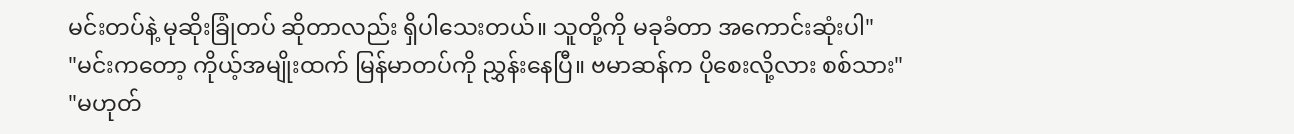မင်းတပ်နဲ့ မုဆိုးခြုံတပ် ဆိုတာလည်း ရှိပါသေးတယ်။ သူတို့ကို မခုခံတာ အကောင်းဆုံးပါ"
"မင်းကတော့ ကိုယ့်အမျိုးထက် မြန်မာတပ်ကို ညွှန်းနေပြီ။ ဗမာဆန်က ပိုစေးလို့လား စစ်သား"
"မဟုတ်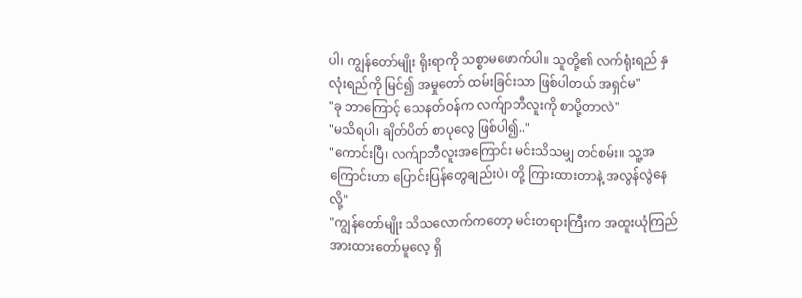ပါ၊ ကျွန်တော်မျိုး ရိုးရာကို သစ္စာမဖောက်ပါ။ သူတို့၏ လက်ရုံးရည် နှလုံးရည်ကို မြင်၍ အမှုတော် ထမ်းခြင်းသာ ဖြစ်ပါတယ် အရှင်မ"
"ခု ဘာကြောင့် သေနတ်ဝန်က လက်ျာဘီလူးကို စာပို့တာလဲ"
"မသိရပါ၊ ချိတ်ပိတ် စာပုလွေ ဖြစ်ပါ၍.."
"ကောင်းပြီ၊ လက်ျာဘီလူးအကြောင်း မင်းသိသမျှ တင်စမ်း။ သူ့အကြောင်းဟာ ပြောင်းပြန်တွေချည်းပဲ၊ တို့ ကြားထားတာနဲ့ အလွန်လွဲနေလို့"
"ကျွန်တော်မျိုး သိသလောက်ကတော့ မင်းတရားကြီးက အထူးယုံကြည် အားထားတော်မူလေ့ ရှိ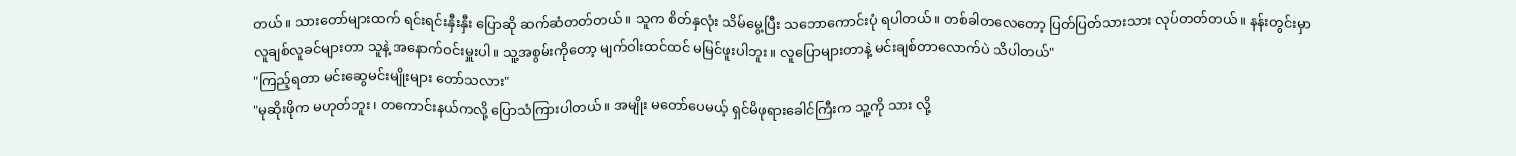တယ်။ သားတော်များထက် ရင်းရင်းနှီးနှီး ပြောဆို ဆက်ဆံတတ်တယ်။ သူက စိတ်နှလုံး သိမ်မွေ့ပြီး သဘောကောင်းပုံ ရပါတယ်။ တစ်ခါတလေတော့ ပြတ်ပြတ်သားသား လုပ်တတ်တယ်။ နန်းတွင်းမှာ လူချစ်လူခင်များတာ သူနဲ့ အနောက်ဝင်းမှူးပါ။ သူ့အစွမ်းကိုတော့ မျက်ဝါးထင်ထင် မမြင်ဖူးပါဘူး။ လူပြောများတာနဲ့ မင်းချစ်တာလောက်ပဲ သိပါတယ်"
"ကြည့်ရတာ မင်းဆွေမင်းမျိုးများ တော်သလား"
"မုဆိုးဖိုက မဟုတ်ဘူး၊ တကောင်းနယ်ကလို့ ပြောသံကြားပါတယ်။ အမျိုး မတော်ပေမယ့် ရှင်မိဖုရားခေါင်ကြီးက သူ့ကို သား လို့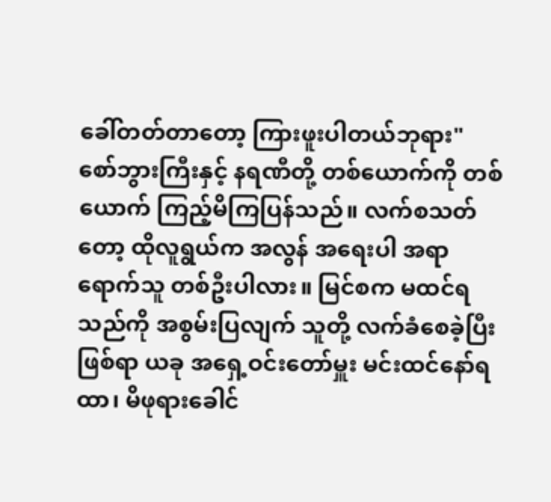ခေါ်တတ်တာတော့ ကြားဖူးပါတယ်ဘုရား"
စော်ဘွားကြီးနှင့် နရဏီတို့ တစ်ယောက်ကို တစ်ယောက် ကြည့်မိကြပြန်သည်။ လက်စသတ်တော့ ထိုလူရွယ်က အလွန် အရေးပါ အရာရောက်သူ တစ်ဦးပါလား။ မြင်စက မထင်ရသည်ကို အစွမ်းပြလျက် သူတို့ လက်ခံစေခဲ့ပြီး ဖြစ်ရာ ယခု အရှေ့ဝင်းတော်မှူး မင်းထင်နော်ရထာ၊ မိဖုရားခေါင်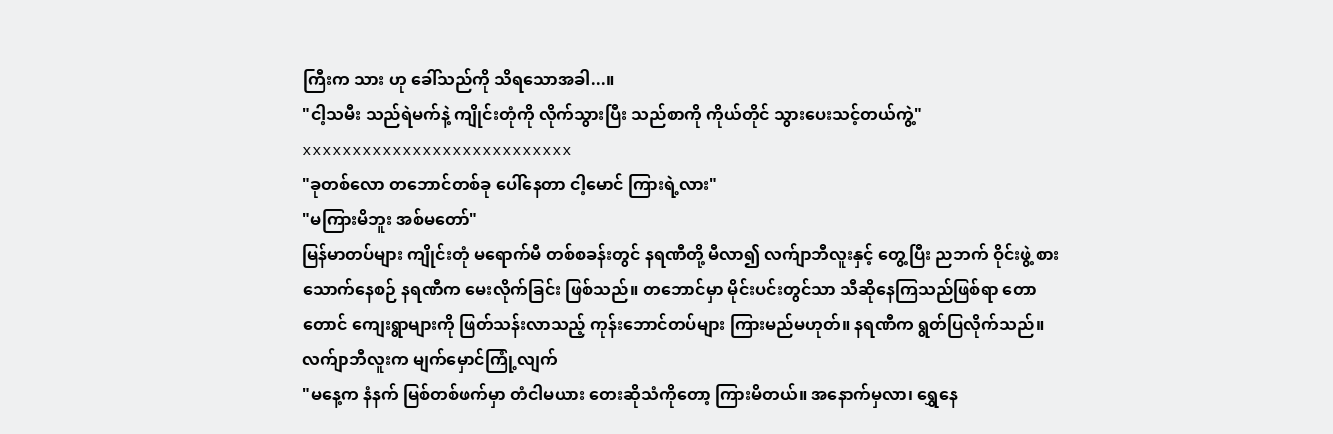ကြီးက သား ဟု ခေါ်သည်ကို သိရသောအခါ...။
"ငါ့သမီး သည်ရဲမက်နဲ့ ကျိုင်းတုံကို လိုက်သွားပြီး သည်စာကို ကိုယ်တိုင် သွားပေးသင့်တယ်ကွဲ့"
xxxxxxxxxxxxxxxxxxxxxxxxxxx
"ခုတစ်လော တဘောင်တစ်ခု ပေါ်နေတာ ငါ့မောင် ကြားရဲ့လား"
"မကြားမိဘူး အစ်မတော်"
မြန်မာတပ်များ ကျိုင်းတုံ မရောက်မီ တစ်စခန်းတွင် နရဏီတို့ မီလာ၍ လက်ျာဘီလူးနှင့် တွေ့ပြီး ညဘက် ဝိုင်းဖွဲ့ စားသောက်နေစဉ် နရဏီက မေးလိုက်ခြင်း ဖြစ်သည်။ တဘောင်မှာ မိုင်းပင်းတွင်သာ သီဆိုနေကြသည်ဖြစ်ရာ တောတောင် ကျေးရွာများကို ဖြတ်သန်းလာသည့် ကုန်းဘောင်တပ်များ ကြားမည်မဟုတ်။ နရဏီက ရွတ်ပြလိုက်သည်။ လက်ျာဘီလူးက မျက်မှောင်ကြုံ့လျက်
"မနေ့က နံနက် မြစ်တစ်ဖက်မှာ တံငါမယား တေးဆိုသံကိုတော့ ကြားမိတယ်။ အနောက်မှလာ၊ ရွှေနေ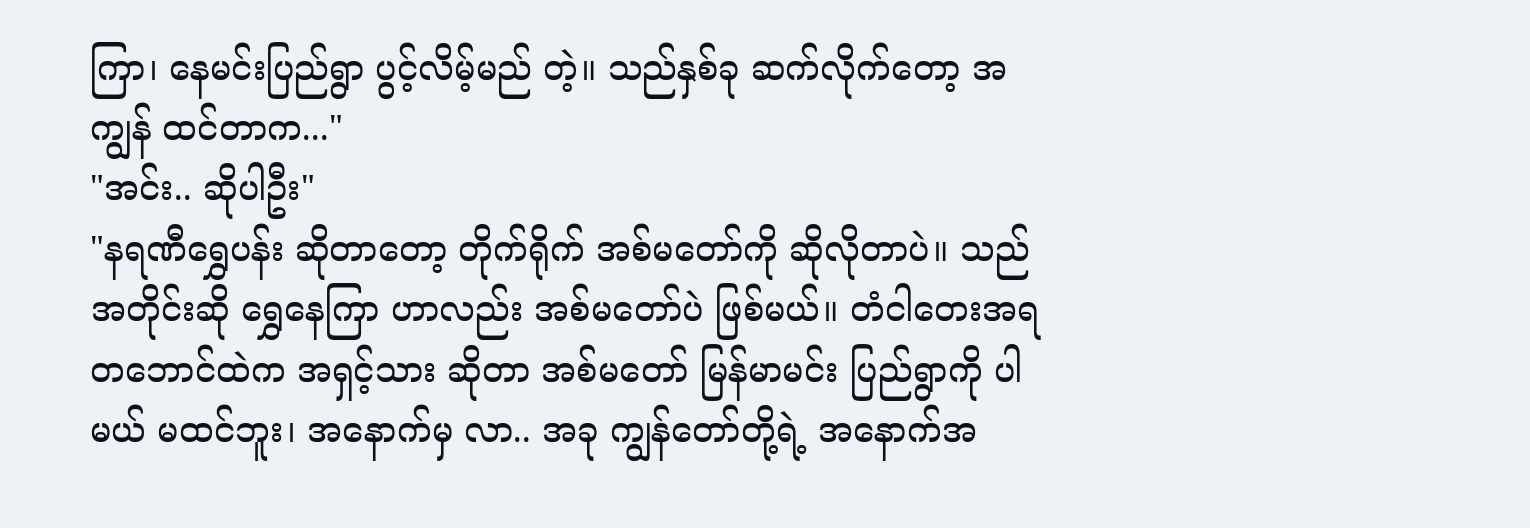ကြာ၊ နေမင်းပြည်ရွာ ပွင့်လိမ့်မည် တဲ့။ သည်နှစ်ခု ဆက်လိုက်တော့ အကျွန် ထင်တာက..."
"အင်း.. ဆိုပါဦး"
"နရဏီရွှေပန်း ဆိုတာတော့ တိုက်ရိုက် အစ်မတော်ကို ဆိုလိုတာပဲ။ သည်အတိုင်းဆို ရွှေနေကြာ ဟာလည်း အစ်မတော်ပဲ ဖြစ်မယ်။ တံငါတေးအရ တဘောင်ထဲက အရှင့်သား ဆိုတာ အစ်မတော် မြန်မာမင်း ပြည်ရွာကို ပါမယ် မထင်ဘူး၊ အနောက်မှ လာ.. အခု ကျွန်တော်တို့ရဲ့ အနောက်အ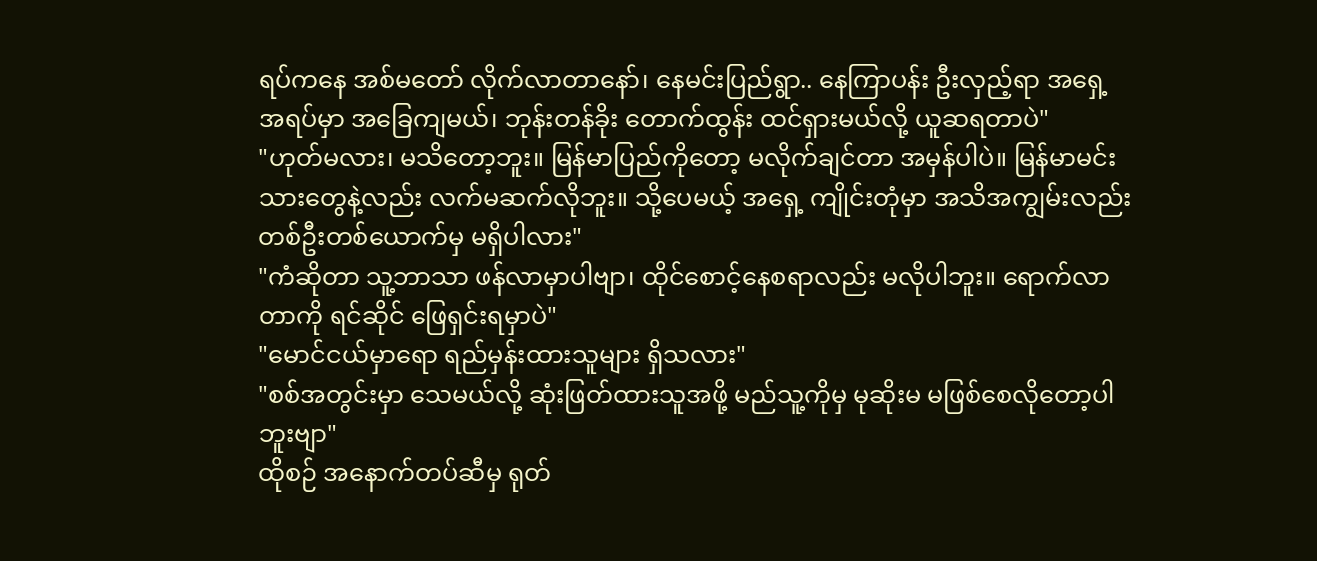ရပ်ကနေ အစ်မတော် လိုက်လာတာနော်၊ နေမင်းပြည်ရွာ.. နေကြာပန်း ဦးလှည့်ရာ အရှေ့အရပ်မှာ အခြေကျမယ်၊ ဘုန်းတန်ခိုး တောက်ထွန်း ထင်ရှားမယ်လို့ ယူဆရတာပဲ"
"ဟုတ်မလား၊ မသိတော့ဘူး။ မြန်မာပြည်ကိုတော့ မလိုက်ချင်တာ အမှန်ပါပဲ။ မြန်မာမင်းသားတွေနဲ့လည်း လက်မဆက်လိုဘူး။ သို့ပေမယ့် အရှေ့ ကျိုင်းတုံမှာ အသိအကျွမ်းလည်း တစ်ဦးတစ်ယောက်မှ မရှိပါလား"
"ကံဆိုတာ သူ့ဘာသာ ဖန်လာမှာပါဗျာ၊ ထိုင်စောင့်နေစရာလည်း မလိုပါဘူး။ ရောက်လာတာကို ရင်ဆိုင် ဖြေရှင်းရမှာပဲ"
"မောင်ငယ်မှာရော ရည်မှန်းထားသူများ ရှိသလား"
"စစ်အတွင်းမှာ သေမယ်လို့ ဆုံးဖြတ်ထားသူအဖို့ မည်သူ့ကိုမှ မုဆိုးမ မဖြစ်စေလိုတော့ပါဘူးဗျာ"
ထိုစဉ် အနောက်တပ်ဆီမှ ရုတ်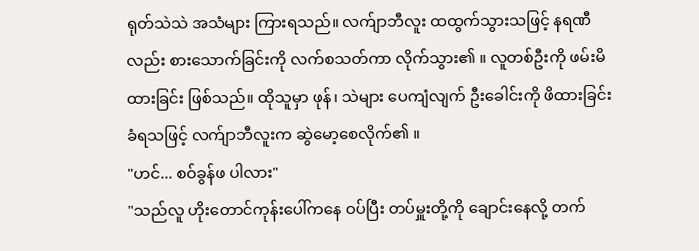ရုတ်သဲသဲ အသံများ ကြားရသည်။ လက်ျာဘီလူး ထထွက်သွားသဖြင့် နရဏီလည်း စားသောက်ခြင်းကို လက်စသတ်ကာ လိုက်သွား၏ ။ လူတစ်ဦးကို ဖမ်းမိထားခြင်း ဖြစ်သည်။ ထိုသူမှာ ဖုန်၊ သဲများ ပေကျံလျက် ဦးခေါင်းကို ဖိထားခြင်း ခံရသဖြင့် လက်ျာဘီလူးက ဆွဲမော့စေလိုက်၏ ။
"ဟင်... စဝ်ခွန်ဖ ပါလား"
"သည်လူ ဟိုးတောင်ကုန်းပေါ်ကနေ ဝပ်ပြီး တပ်မှူးတို့ကို ချောင်းနေလို့ တက်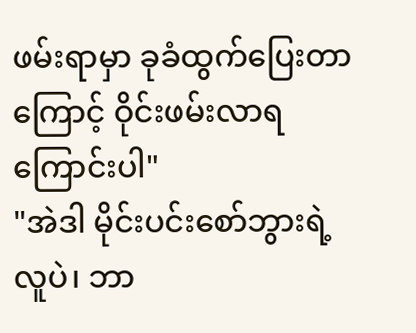ဖမ်းရာမှာ ခုခံထွက်ပြေးတာကြောင့် ဝိုင်းဖမ်းလာရကြောင်းပါ"
"အဲဒါ မိုင်းပင်းစော်ဘွားရဲ့ လူပဲ၊ ဘာ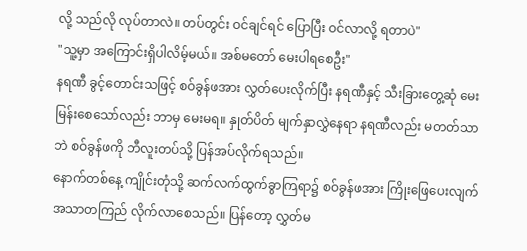လို့ သည်လို လုပ်တာလဲ။ တပ်တွင်း ဝင်ချင်ရင် ပြောပြီး ဝင်လာလို့ ရတာပဲ"
"သူ့မှာ အကြောင်းရှိပါလိမ့်မယ်။ အစ်မတော် မေးပါရစေဦး"
နရဏီ ခွင့်တောင်းသဖြင့် စဝ်ခွန်ဖအား လွှတ်ပေးလိုက်ပြီး နရဏီနှင့် သီးခြားတွေ့ဆုံ မေးမြန်းစေသော်လည်း ဘာမှ မေးမရ။ နှုတ်ပိတ် မျက်နှာလွှဲနေရာ နရဏီလည်း မတတ်သာဘဲ စဝ်ခွန်ဖကို ဘီလူးတပ်သို့ ပြန်အပ်လိုက်ရသည်။
နောက်တစ်နေ့ ကျိုင်းတုံသို့ ဆက်လက်ထွက်ခွာကြရာ၌ စဝ်ခွန်ဖအား ကြိုးဖြေပေးလျက် အသာတကြည် လိုက်လာစေသည်။ ပြန်တော့ လွှတ်မ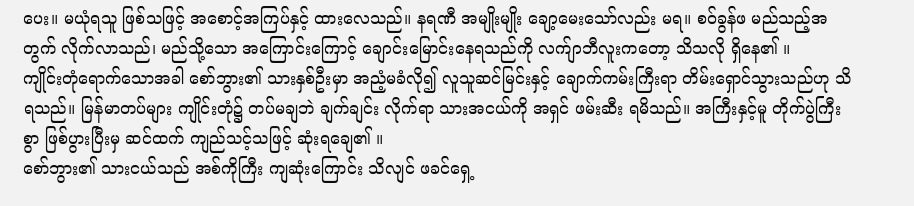ပေး။ မယုံရသူ ဖြစ်သဖြင့် အစောင့်အကြပ်နှင့် ထားလေသည်။ နရဏီ အမျိုးမျိုး ချော့မေးသော်လည်း မရ။ စဝ်ခွန်ဖ မည်သည့်အတွက် လိုက်လာသည်၊ မည်သို့သော အကြောင်းကြောင့် ချောင်းမြောင်းနေရသည်ကို လက်ျာဘီလူးကတော့ သိသလို ရှိနေ၏ ။
ကျိုင်းတုံရောက်သောအခါ စော်ဘွား၏ သားနှစ်ဦးမှာ အညံ့မခံလို၍ လူသူဆင်မြင်းနှင့် ချောက်ကမ်းကြီးရာ တိမ်းရှောင်သွားသည်ဟု သိရသည်။ မြန်မာတပ်များ ကျိုင်းတုံ၌ တပ်မချဘဲ ချက်ချင်း လိုက်ရာ သားအငယ်ကို အရှင် ဖမ်းဆီး ရမိသည်။ အကြီးနှင့်မူ တိုက်ပွဲကြီးစွာ ဖြစ်ပွားပြီးမှ ဆင်ထက် ကျည်သင့်သဖြင့် ဆုံးရချေ၏ ။
စော်ဘွား၏ သားငယ်သည် အစ်ကိုကြီး ကျဆုံးကြောင်း သိလျင် ဖခင်ရှေ့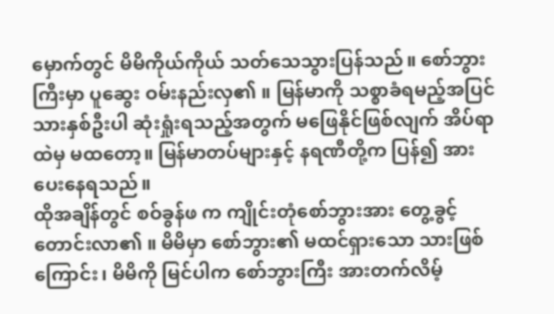မှောက်တွင် မိမိကိုယ်ကိုယ် သတ်သေသွားပြန်သည်။ စော်ဘွားကြီးမှာ ပူဆွေး ဝမ်းနည်းလှ၏ ။ မြန်မာကို သစ္စာခံရမည့်အပြင် သားနှစ်ဦးပါ ဆုံးရှုံးရသည့်အတွက် မဖြေနိုင်ဖြစ်လျက် အိပ်ရာထဲမှ မထတော့။ မြန်မာတပ်များနှင့် နရဏီတို့က ပြန်၍ အားပေးနေရသည်။
ထိုအချိန်တွင် စဝ်ခွန်ဖ က ကျိုင်းတုံစော်ဘွားအား တွေ့ခွင့်တောင်းလာ၏ ။ မိမိမှာ စော်ဘွား၏ မထင်ရှားသော သားဖြစ်ကြောင်း၊ မိမိကို မြင်ပါက စော်ဘွားကြီး အားတက်လိမ့်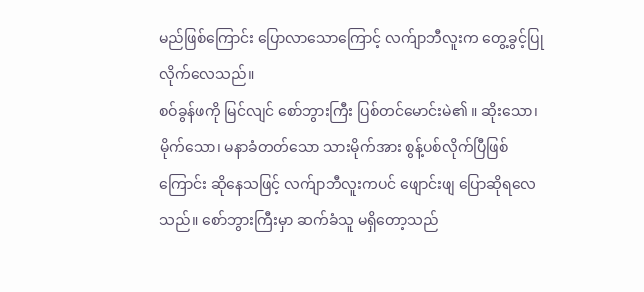မည်ဖြစ်ကြောင်း ပြောလာသောကြောင့် လက်ျာဘီလူးက တွေ့ခွင့်ပြုလိုက်လေသည်။
စဝ်ခွန်ဖကို မြင်လျင် စော်ဘွားကြီး ပြစ်တင်မောင်းမဲ၏ ။ ဆိုးသော၊ မိုက်သော၊ မနာခံတတ်သော သားမိုက်အား စွန့်ပစ်လိုက်ပြီဖြစ်ကြောင်း ဆိုနေသဖြင့် လက်ျာဘီလူးကပင် ဖျောင်းဖျ ပြောဆိုရလေသည်။ စော်ဘွားကြီးမှာ ဆက်ခံသူ မရှိတော့သည်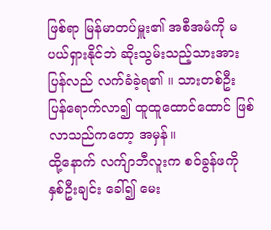ဖြစ်ရာ မြန်မာတပ်မှူး၏ အစီအမံကို မပယ်ရှားနိုင်ဘဲ ဆိုးသွမ်းသည့်သားအား ပြန်လည် လက်ခံခဲ့ရ၏ ။ သားတစ်ဦး ပြန်ရောက်လာ၍ ထူထူထောင်ထောင် ဖြစ်လာသည်ကတော့ အမှန်။
ထို့နောက် လက်ျာဘီလူးက စဝ်ခွန်ဖကို နှစ်ဦးချင်း ခေါ်၍ မေး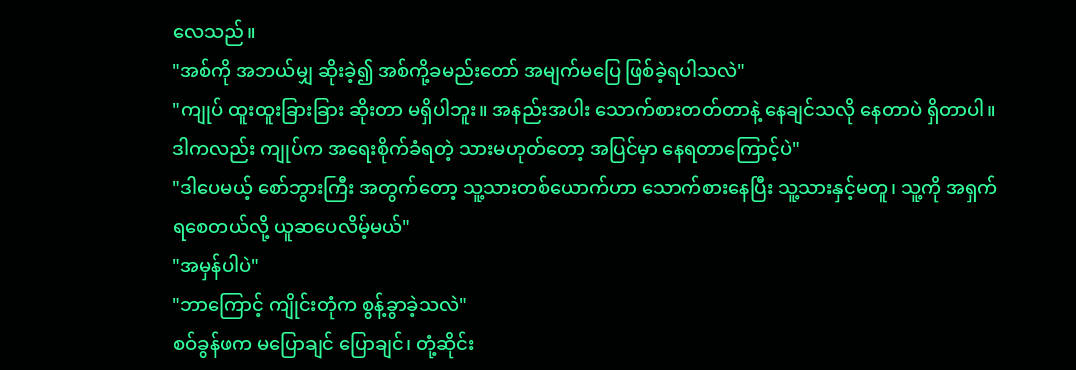လေသည်။
"အစ်ကို အဘယ်မျှ ဆိုးခဲ့၍ အစ်ကို့ခမည်းတော် အမျက်မပြေ ဖြစ်ခဲ့ရပါသလဲ"
"ကျုပ် ထူးထူးခြားခြား ဆိုးတာ မရှိပါဘူး။ အနည်းအပါး သောက်စားတတ်တာနဲ့ နေချင်သလို နေတာပဲ ရှိတာပါ။ ဒါကလည်း ကျုပ်က အရေးစိုက်ခံရတဲ့ သားမဟုတ်တော့ အပြင်မှာ နေရတာကြောင့်ပဲ"
"ဒါပေမယ့် စော်ဘွားကြီး အတွက်တော့ သူ့သားတစ်ယောက်ဟာ သောက်စားနေပြီး သူ့သားနှင့်မတူ၊ သူ့ကို အရှက်ရစေတယ်လို့ ယူဆပေလိမ့်မယ်"
"အမှန်ပါပဲ"
"ဘာကြောင့် ကျိုင်းတုံက စွန့်ခွာခဲ့သလဲ"
စဝ်ခွန်ဖက မပြောချင် ပြောချင်၊ တုံ့ဆိုင်း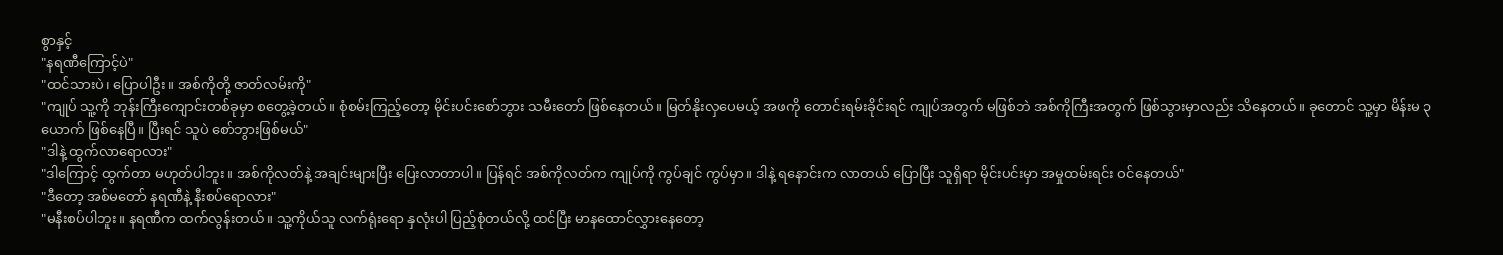စွာနှင့်
"နရဏီကြောင့်ပဲ"
"ထင်သားပဲ၊ ပြောပါဦး။ အစ်ကိုတို့ ဇာတ်လမ်းကို"
"ကျုပ် သူ့ကို ဘုန်းကြီးကျောင်းတစ်ခုမှာ စတွေ့ခဲ့တယ်။ စုံစမ်းကြည့်တော့ မိုင်းပင်းစော်ဘွား သမီးတော် ဖြစ်နေတယ်။ မြတ်နိုးလှပေမယ့် အဖကို တောင်းရမ်းခိုင်းရင် ကျုပ်အတွက် မဖြစ်ဘဲ အစ်ကိုကြီးအတွက် ဖြစ်သွားမှာလည်း သိနေတယ်။ ခုတောင် သူ့မှာ မိန်းမ ၃ ယောက် ဖြစ်နေပြီ။ ပြီးရင် သူပဲ စော်ဘွားဖြစ်မယ်"
"ဒါနဲ့ ထွက်လာရောလား"
"ဒါကြောင့် ထွက်တာ မဟုတ်ပါဘူး။ အစ်ကိုလတ်နဲ့ အချင်းများပြီး ပြေးလာတာပါ။ ပြန်ရင် အစ်ကိုလတ်က ကျုပ်ကို ကွပ်ချင် ကွပ်မှာ။ ဒါနဲ့ ရနောင်းက လာတယ် ပြောပြီး သူရှိရာ မိုင်းပင်းမှာ အမှုထမ်းရင်း ဝင်နေတယ်"
"ဒီတော့ အစ်မတော် နရဏီနဲ့ နီးစပ်ရောလား"
"မနီးစပ်ပါဘူး။ နရဏီက ထက်လွန်းတယ်။ သူ့ကိုယ်သူ လက်ရုံးရော နှလုံးပါ ပြည့်စုံတယ်လို့ ထင်ပြီး မာနထောင်လွှားနေတော့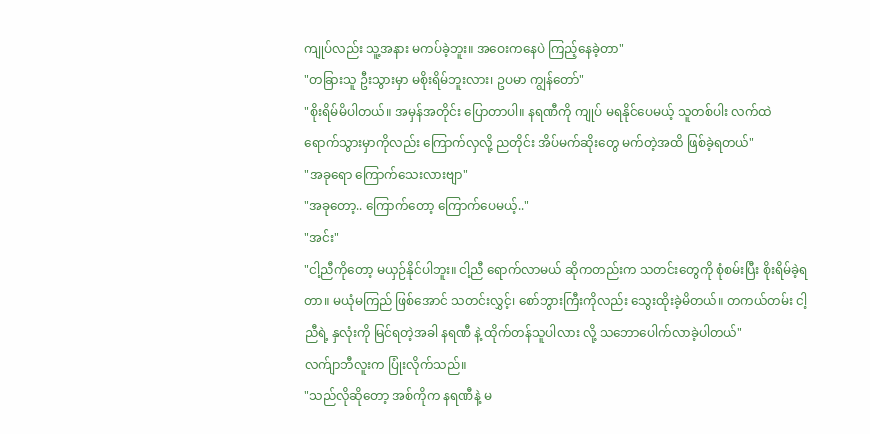ကျုပ်လည်း သူ့အနား မကပ်ခဲ့ဘူး။ အဝေးကနေပဲ ကြည့်နေခဲ့တာ"
"တခြားသူ ဦးသွားမှာ မစိုးရိမ်ဘူးလား၊ ဥပမာ ကျွန်တော်"
"စိုးရိမ်မိပါတယ်။ အမှန်အတိုင်း ပြောတာပါ။ နရဏီကို ကျုပ် မရနိုင်ပေမယ့် သူတစ်ပါး လက်ထဲ ရောက်သွားမှာကိုလည်း ကြောက်လှလို့ ညတိုင်း အိပ်မက်ဆိုးတွေ မက်တဲ့အထိ ဖြစ်ခဲ့ရတယ်"
"အခုရော ကြောက်သေးလားဗျာ"
"အခုတော့.. ကြောက်တော့ ကြောက်ပေမယ့်.."
"အင်း"
"ငါ့ညီကိုတော့ မယှဉ်နိုင်ပါဘူး။ ငါ့ညီ ရောက်လာမယ် ဆိုကတည်းက သတင်းတွေကို စုံစမ်းပြီး စိုးရိမ်ခဲ့ရတာ။ မယုံမကြည် ဖြစ်အောင် သတင်းလွှင့်၊ စော်ဘွားကြီးကိုလည်း သွေးထိုးခဲ့မိတယ်။ တကယ်တမ်း ငါ့ညီရဲ့ နှလုံးကို မြင်ရတဲ့အခါ နရဏီ နဲ့ ထိုက်တန်သူပါလား လို့ သဘောပေါက်လာခဲ့ပါတယ်"
လက်ျာဘီလူးက ပြုံးလိုက်သည်။
"သည်လိုဆိုတော့ အစ်ကိုက နရဏီနဲ့ မ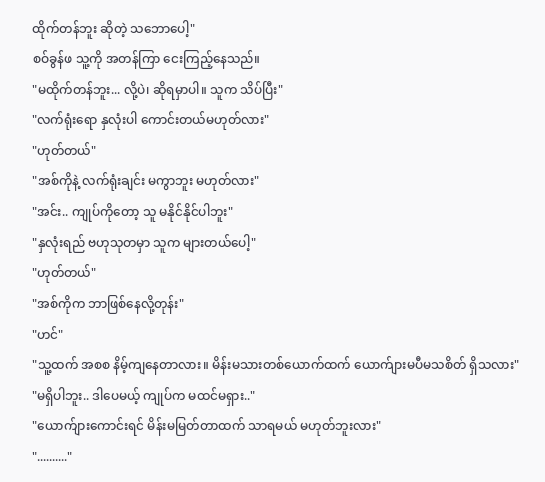ထိုက်တန်ဘူး ဆိုတဲ့ သဘောပေါ့"
စဝ်ခွန်ဖ သူ့ကို အတန်ကြာ ငေးကြည့်နေသည်။
"မထိုက်တန်ဘူး... လို့ပဲ၊ ဆိုရမှာပါ။ သူက သိပ်ပြီး"
"လက်ရုံးရော နှလုံးပါ ကောင်းတယ်မဟုတ်လား"
"ဟုတ်တယ်"
"အစ်ကိုနဲ့ လက်ရုံးချင်း မကွာဘူး မဟုတ်လား"
"အင်း.. ကျုပ်ကိုတော့ သူ မနိုင်နိုင်ပါဘူး"
"နှလုံးရည် ဗဟုသုတမှာ သူက များတယ်ပေါ့"
"ဟုတ်တယ်"
"အစ်ကိုက ဘာဖြစ်နေလို့တုန်း"
"ဟင်"
"သူ့ထက် အစစ နိမ့်ကျနေတာလား။ မိန်းမသားတစ်ယောက်ထက် ယောက်ျားမပီမသစိတ် ရှိသလား"
"မရှိပါဘူး.. ဒါပေမယ့် ကျုပ်က မထင်မရှား.."
"ယောက်ျားကောင်းရင် မိန်းမမြတ်တာထက် သာရမယ် မဟုတ်ဘူးလား"
".........."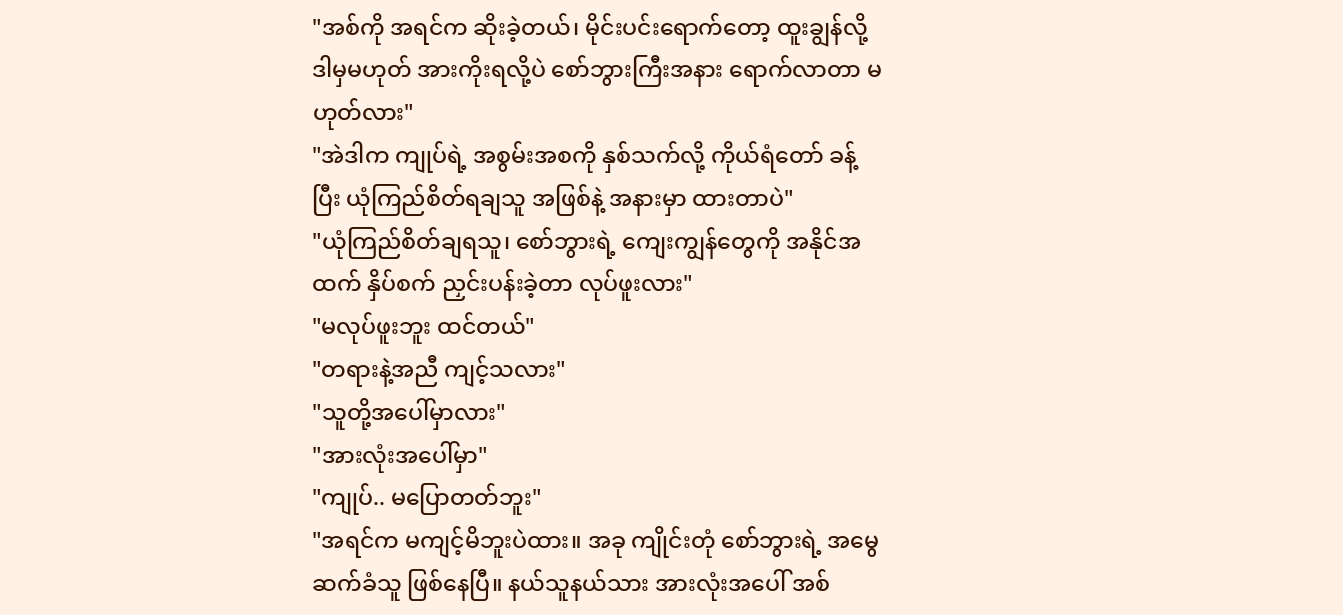"အစ်ကို အရင်က ဆိုးခဲ့တယ်၊ မိုင်းပင်းရောက်တော့ ထူးချွန်လို့ ဒါမှမဟုတ် အားကိုးရလို့ပဲ စော်ဘွားကြီးအနား ရောက်လာတာ မဟုတ်လား"
"အဲဒါက ကျုပ်ရဲ့ အစွမ်းအစကို နှစ်သက်လို့ ကိုယ်ရံတော် ခန့်ပြီး ယုံကြည်စိတ်ရချသူ အဖြစ်နဲ့ အနားမှာ ထားတာပဲ"
"ယုံကြည်စိတ်ချရသူ၊ စော်ဘွားရဲ့ ကျေးကျွန်တွေကို အနိုင်အထက် နှိပ်စက် ညှင်းပန်းခဲ့တာ လုပ်ဖူးလား"
"မလုပ်ဖူးဘူး ထင်တယ်"
"တရားနဲ့အညီ ကျင့်သလား"
"သူတို့အပေါ်မှာလား"
"အားလုံးအပေါ်မှာ"
"ကျုပ်.. မပြောတတ်ဘူး"
"အရင်က မကျင့်မိဘူးပဲထား။ အခု ကျိုင်းတုံ စော်ဘွားရဲ့ အမွေဆက်ခံသူ ဖြစ်နေပြီ။ နယ်သူနယ်သား အားလုံးအပေါ် အစ်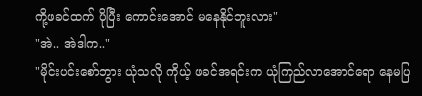ကို့ဖခင်ထက် ပိုပြီး ကောင်းအောင် မနေနိုင်ဘူးလား"
"အဲ.. အဲဒါက.."
"မိုင်းပင်းစော်ဘွား ယုံသလို ကိုယ့် ဖခင်အရင်းက ယုံကြည်လာအောင်ရော နေမပြ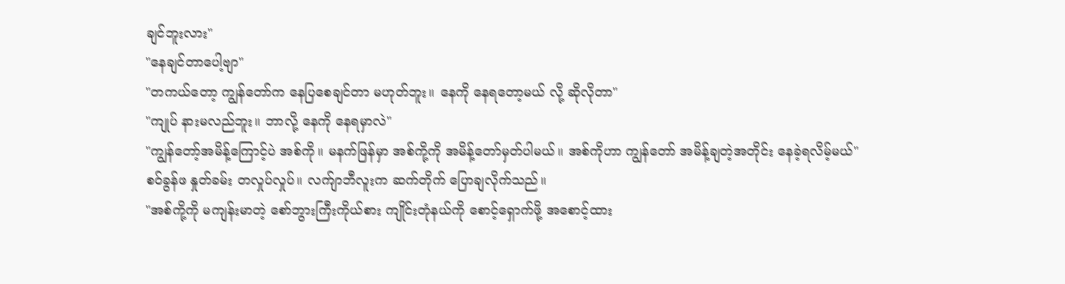ချင်ဘူးလား"
"နေချင်တာပေါ့ဗျာ"
"တကယ်တော့ ကျွန်တော်က နေပြစေချင်တာ မဟုတ်ဘူး။ နေကို နေရတော့မယ် လို့ ဆိုလိုတာ"
"ကျုပ် နားမလည်ဘူး။ ဘာလို့ နေကို နေရမှာလဲ"
"ကျွန်တော့်အမိန့်ကြောင့်ပဲ အစ်ကို။ မနက်ဖြန်မှာ အစ်ကို့ကို အမိန့်တော်မှတ်ပါမယ်။ အစ်ကိုဟာ ကျွန်တော် အမိန့်ချတဲ့အတိုင်း နေခဲ့ရလိမ့်မယ်"
စဝ်ခွန်ဖ နှုတ်ခမ်း တလှုပ်လှုပ်။ လက်ျာဘီလူးက ဆက်တိုက် ပြောချလိုက်သည်။
"အစ်ကို့ကို မကျန်းမာတဲ့ စော်ဘွားကြီးကိုယ်စား ကျိုင်းတုံနယ်ကို စောင့်ရှောက်ဖို့ အစောင့်ထား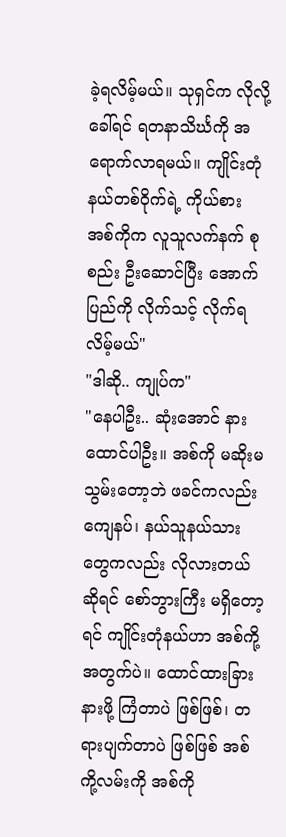ခဲ့ရလိမ့်မယ်။ သုရှင်က လိုလို့ ခေါ်ရင် ရတနာသိင်္ဃကို အရောက်လာရမယ်။ ကျိုင်းတုံနယ်တစ်ဝိုက်ရဲ့ ကိုယ်စား အစ်ကိုက လူသူလက်နက် စုစည်း ဦးဆောင်ပြီး အောက်ပြည်ကို လိုက်သင့် လိုက်ရလိမ့်မယ်"
"ဒါဆို.. ကျုပ်က"
"နေပါဦး.. ဆုံးအောင် နားထောင်ပါဦး။ အစ်ကို မဆိုးမသွမ်းတော့ဘဲ ဖခင်ကလည်း ကျေနပ်၊ နယ်သူနယ်သားတွေကလည်း လိုလားတယ် ဆိုရင် စော်ဘွားကြီး မရှိတော့ရင် ကျိုင်းတုံနယ်ဟာ အစ်ကို့အတွက်ပဲ။ ထောင်ထားခြားနားဖို့ ကြံတာပဲ ဖြစ်ဖြစ်၊ တရားပျက်တာပဲ ဖြစ်ဖြစ် အစ်ကို့လမ်းကို အစ်ကို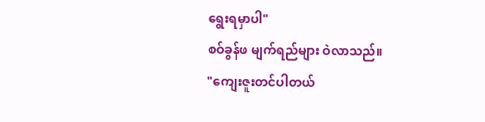ရွေးရမှာပါ"
စဝ်ခွန်ဖ မျက်ရည်များ ဝဲလာသည်။
"ကျေးဇူးတင်ပါတယ်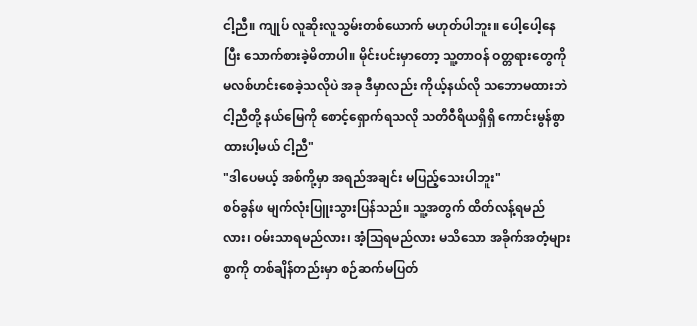ငါ့ညီ။ ကျုပ် လူဆိုးလူသွမ်းတစ်ယောက် မဟုတ်ပါဘူး။ ပေါ့ပေါ့နေပြီး သောက်စားခဲ့မိတာပါ။ မိုင်းပင်းမှာတော့ သူ့တာဝန် ဝတ္တရားတွေကို မလစ်ဟင်းစေခဲ့သလိုပဲ အခု ဒီမှာလည်း ကိုယ့်နယ်လို သဘောမထားဘဲ ငါ့ညီတို့ နယ်မြေကို စောင့်ရှောက်ရသလို သတိဝီရိယရှိရှိ ကောင်းမွန်စွာ ထားပါ့မယ် ငါ့ညီ"
"ဒါပေမယ့် အစ်ကို့မှာ အရည်အချင်း မပြည့်သေးပါဘူး"
စဝ်ခွန်ဖ မျက်လုံးပြူးသွားပြန်သည်။ သူ့အတွက် ထိတ်လန့်ရမည်လား၊ ဝမ်းသာရမည်လား၊ အံ့သြရမည်လား မသိသော အခိုက်အတံ့များစွာကို တစ်ချိန်တည်းမှာ စဉ်ဆက်မပြတ်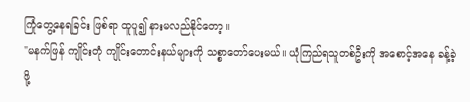ကြုံတွေ့နေရခြင်း ဖြစ်ရာ ထူပူ၍ နားမလည်နိုင်တော့။
"မနက်ဖြန် ကျိုင်းတုံ ကျိုင်းတောင်းနယ်များကို သစ္စာတော်ပေးမယ်။ ယုံကြည်ရသူတစ်ဦးကို အစောင့်အနေ ခန့်ခဲ့ဖို့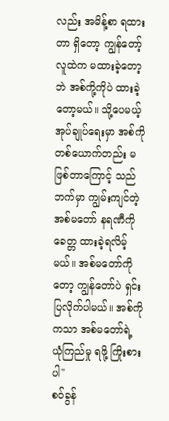လည်း အမိန့်စာ ရထားတာ ရှိတော့ ကျွန်တော့်လူထဲက မထားခဲ့တော့ဘဲ အစ်ကို့ကိုပဲ ထားခဲ့တော့မယ်။ သို့ပေမယ့် အုပ်ချုပ်ရေးမှာ အစ်ကိုတစ်ယောက်တည်း မဖြစ်တာကြောင့် သည်ဘက်မှာ ကျွမ်းကျင်တဲ့ အစ်မတော် နရဏီကို ခေတ္တ ထားခဲ့ရလိမ့်မယ်။ အစ်မတော်ကိုတော့ ကျွန်တော်ပဲ ရှင်းပြလိုက်ပါမယ်။ အစ်ကိုကသာ အစ်မတော်ရဲ့ ယုံကြည်မှု ရဖို့ ကြိုးစားပါ"
စဝ်ခွန်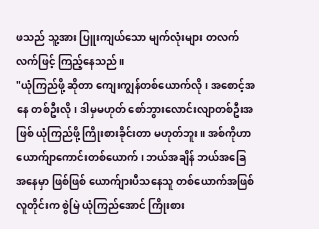ဖသည် သူ့အား ပြူးကျယ်သော မျက်လုံးများ တလက်လက်ဖြင့် ကြည့်နေသည်။
"ယုံကြည်ဖို့ ဆိုတာ ကျေးကျွန်တစ်ယောက်လို၊ အစောင့်အနေ တစ်ဦးလို၊ ဒါမှမဟုတ် စော်ဘွားလောင်းလျာတစ်ဦးအဖြစ် ယုံကြည်ဖို့ ကြိုးစားခိုင်းတာ မဟုတ်ဘူး။ အစ်ကိုဟာ ယောက်ျာကောင်းတစ်ယောက်၊ ဘယ်အချိန် ဘယ်အခြေအနေမှာ ဖြစ်ဖြစ် ယောက်ျားပီသနေသူ တစ်ယောက်အဖြစ် လူတိုင်းက စွဲမြဲ ယုံကြည်အောင် ကြိုးစား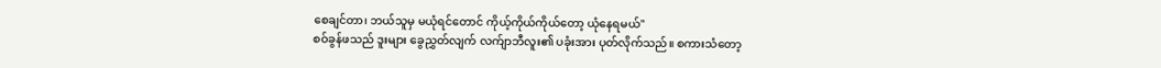စေချင်တာ၊ ဘယ်သူမှ မယုံရင်တောင် ကိုယ့်ကိုယ်ကိုယ်တော့ ယုံနေရမယ်"
စဝ်ခွန်ဖသည် ဒူးများ ခွေညွှတ်လျက် လက်ျာဘီလူး၏ ပခုံးအား ပုတ်လိုက်သည်။ စကားသံတော့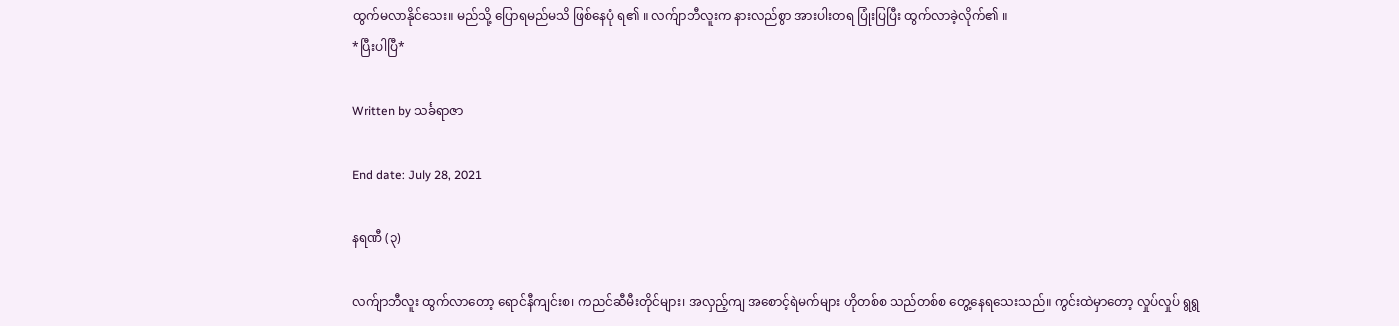ထွက်မလာနိုင်သေး။ မည်သို့ ပြောရမည်မသိ ဖြစ်နေပုံ ရ၏ ။ လက်ျာဘီလူးက နားလည်စွာ အားပါးတရ ပြုံးပြပြီး ထွက်လာခဲ့လိုက်၏ ။
*ပြီးပါပြီ*

Written by သင်္ခရာဇာ

End date: July 28, 2021

နရဏီ (၃)

လက်ျာဘီလူး ထွက်လာတော့ ရောင်နီကျင်းစ၊ ကညင်ဆီမီးတိုင်များ၊ အလှည့်ကျ အစောင့်ရဲမက်များ ဟိုတစ်စ သည်တစ်စ တွေ့နေရသေးသည်။ ကွင်းထဲမှာတော့ လှုပ်လှုပ် ရွရွ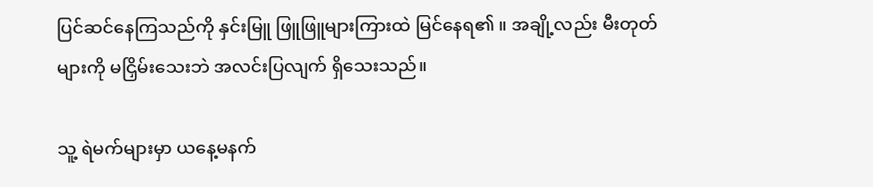ပြင်ဆင်နေကြသည်ကို နှင်းမြူ ဖြူဖြူများကြားထဲ မြင်နေရ၏ ။ အချို့လည်း မီးတုတ်များကို မငြှိမ်းသေးဘဲ အလင်းပြလျက် ရှိသေးသည်။

သူ့ ရဲမက်များမှာ ယနေ့မနက်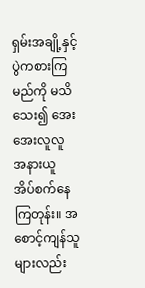ရှမ်းအချို့နှင့် ပွဲကစားကြမည်ကို မသိသေး၍ အေးအေးလူလူ အနားယူ အိပ်စက်နေကြတုန်း။ အစောင့်ကျန်သူများလည်း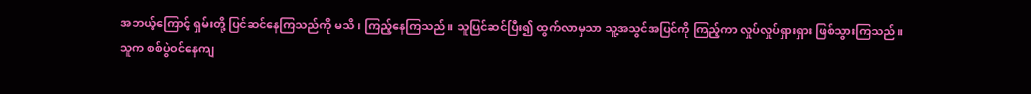အဘယ့်ကြောင့် ရှမ်းတို့ ပြင်ဆင်နေကြသည်ကို မသိ၊ ကြည့်နေကြသည်။ သူပြင်ဆင်ပြီး၍ ထွက်လာမှသာ သူ့အသွင်အပြင်ကို ကြည့်ကာ လှုပ်လှုပ်ရှားရှား ဖြစ်သွားကြသည်။
သူက စစ်ပွဲဝင်နေကျ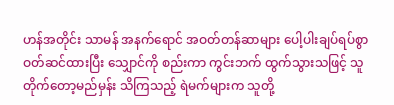ဟန်အတိုင်း သာမန် အနက်ရောင် အဝတ်တန်ဆာများ ပေါ့ပါးချပ်ရပ်စွာ ဝတ်ဆင်ထားပြီး သျှောင်ကို စည်းကာ ကွင်းဘက် ထွက်သွားသဖြင့် သူ တိုက်တော့မည်မှန်း သိကြသည့် ရဲမက်များက သူတို့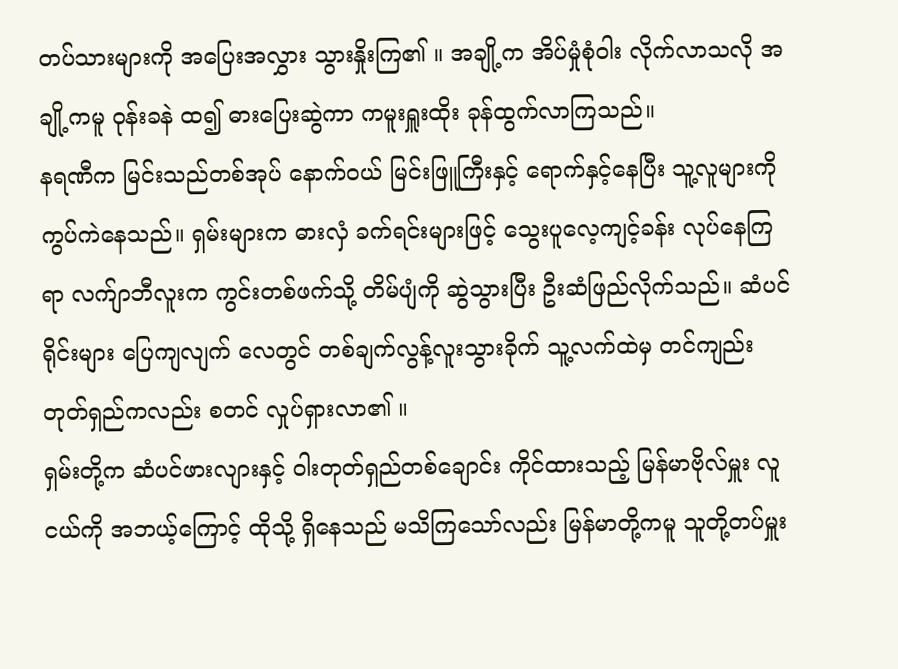တပ်သားများကို အပြေးအလွှား သွားနှိုးကြ၏ ။ အချို့က အိပ်မှုံစုံဝါး လိုက်လာသလို အချို့ကမူ ဝုန်းခနဲ ထ၍ ဓားပြေးဆွဲကာ ကမူးရှူးထိုး ခုန်ထွက်လာကြသည်။
နရဏီက မြင်းသည်တစ်အုပ် နောက်ဝယ် မြင်းဖြူကြီးနှင့် ရောက်နှင့်နေပြီး သူ့လူများကို ကွပ်ကဲနေသည်။ ရှမ်းများက ဓားလှံ ခက်ရင်းများဖြင့် သွေးပူလေ့ကျင့်ခန်း လုပ်နေကြရာ လက်ျာဘီလူးက ကွင်းတစ်ဖက်သို့ တိမ်ပျံကို ဆွဲသွားပြီး ဦးဆံဖြည်လိုက်သည်။ ဆံပင်ရိုင်းများ ပြေကျလျက် လေတွင် တစ်ချက်လွန့်လူးသွားခိုက် သူ့လက်ထဲမှ တင်ကျည်းတုတ်ရှည်ကလည်း စတင် လှုပ်ရှားလာ၏ ။
ရှမ်းတို့က ဆံပင်ဖားလျားနှင့် ဝါးတုတ်ရှည်တစ်ချောင်း ကိုင်ထားသည့် မြန်မာဗိုလ်မှူး လူငယ်ကို အဘယ့်ကြောင့် ထိုသို့ ရှိနေသည် မသိကြသော်လည်း မြန်မာတို့ကမူ သူတို့တပ်မှူး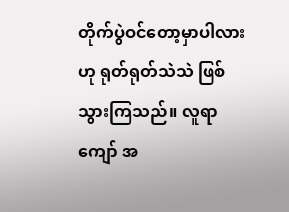တိုက်ပွဲဝင်တော့မှာပါလား ဟု ရုတ်ရုတ်သဲသဲ ဖြစ်သွားကြသည်။ လူရာကျော် အ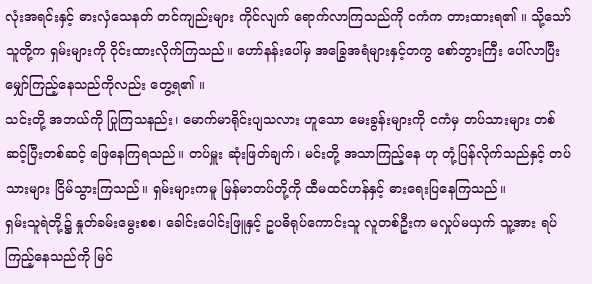လုံးအရင်းနှင့် ဓားလှံသေနတ် တင်ကျည်းများ ကိုင်လျက် ရောက်လာကြသည်ကို ငကံက တားထားရ၏ ။ သို့သော် သူတို့က ရှမ်းများကို ဝိုင်းထားလိုက်ကြသည်။ ဟော်နန်းပေါ်မှ အခြွေအရံများနှင့်တကွ စော်ဘွားကြီး ပေါ်လာပြီး မျှော်ကြည့်နေသည်ကိုလည်း တွေ့ရ၏ ။
သင်းတို့ အဘယ်ကို ပြုကြသနည်း၊ မောက်မာရိုင်းပျသလား ဟူသော မေးခွန်းများကို ငကံမှ တပ်သားများ တစ်ဆင့်ပြီးတစ်ဆင့် ဖြေနေကြရသည်။ တပ်မှူး ဆုံးဖြတ်ချက်၊ မင်းတို့ အသာကြည့်နေ ဟု တုံ့ပြန်လိုက်သည်နှင့် တပ်သားများ ငြိမ်သွားကြသည်။ ရှမ်းများကမူ မြန်မာတပ်တို့ကို ထီမထင်ဟန်နှင့် ဓားရေးပြနေကြသည်။
ရှမ်းသူရဲတို့၌ နှုတ်ခမ်းမွေးစစ၊ ခေါင်းပေါင်းဖြူနှင့် ဥပဓိရုပ်ကောင်းသူ လူတစ်ဦးက မလှုပ်မယှက် သူ့အား ရပ်ကြည့်နေသည်ကို မြင်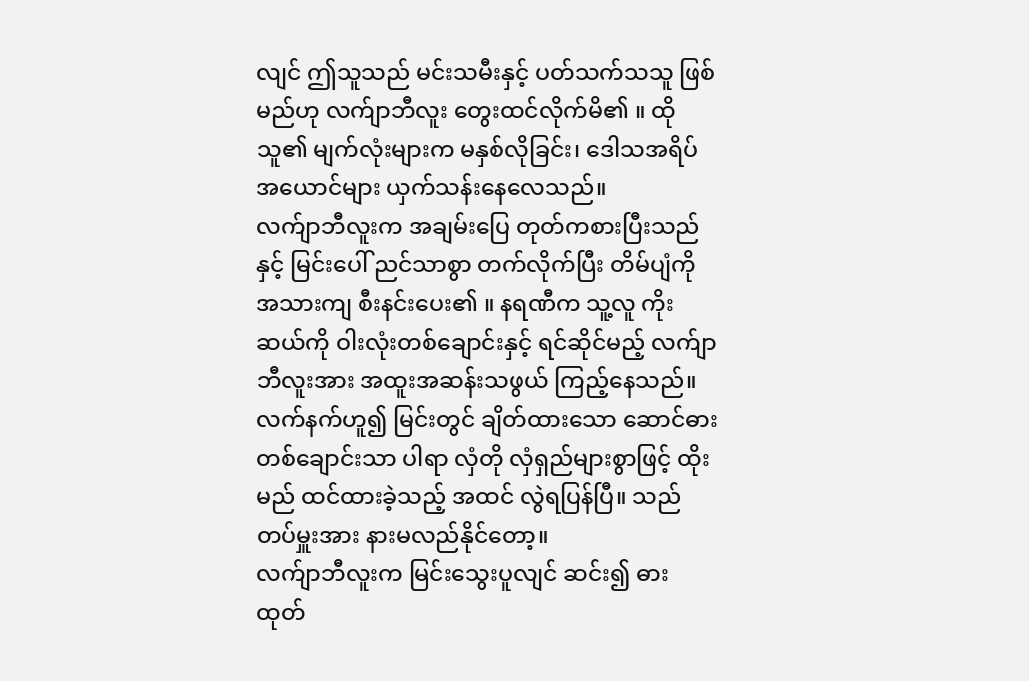လျင် ဤသူသည် မင်းသမီးနှင့် ပတ်သက်သသူ ဖြစ်မည်ဟု လက်ျာဘီလူး တွေးထင်လိုက်မိ၏ ။ ထိုသူ၏ မျက်လုံးများက မနှစ်လိုခြင်း၊ ဒေါသအရိပ်အယောင်များ ယှက်သန်းနေလေသည်။
လက်ျာဘီလူးက အချမ်းပြေ တုတ်ကစားပြီးသည်နှင့် မြင်းပေါ် ညင်သာစွာ တက်လိုက်ပြီး တိမ်ပျံကို အသားကျ စီးနင်းပေး၏ ။ နရဏီက သူ့လူ ကိုးဆယ်ကို ဝါးလုံးတစ်ချောင်းနှင့် ရင်ဆိုင်မည့် လက်ျာဘီလူးအား အထူးအဆန်းသဖွယ် ကြည့်နေသည်။ လက်နက်ဟူ၍ မြင်းတွင် ချိတ်ထားသော ဆောင်ဓားတစ်ချောင်းသာ ပါရာ လှံတို လှံရှည်များစွာဖြင့် ထိုးမည် ထင်ထားခဲ့သည့် အထင် လွဲရပြန်ပြီ။ သည်တပ်မှူးအား နားမလည်နိုင်တော့။
လက်ျာဘီလူးက မြင်းသွေးပူလျင် ဆင်း၍ ဓားထုတ်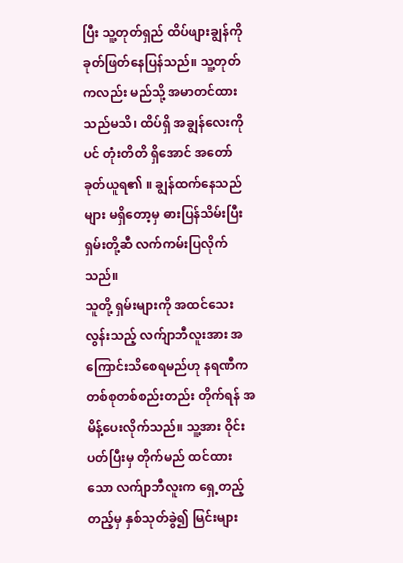ပြီး သူ့တုတ်ရှည် ထိပ်ဖျားချွန်ကို ခုတ်ဖြတ်နေပြန်သည်။ သူ့တုတ်ကလည်း မည်သို့ အမာတင်ထားသည်မသိ၊ ထိပ်ရှိ အချွန်လေးကိုပင် တုံးတိတိ ရှိအောင် အတော် ခုတ်ယူရ၏ ။ ချွန်ထက်နေသည်များ မရှိတော့မှ ဓားပြန်သိမ်းပြီး ရှမ်းတို့ဆီ လက်ကမ်းပြလိုက်သည်။
သူတို့ ရှမ်းများကို အထင်သေးလွန်းသည့် လက်ျာဘီလူးအား အကြောင်းသိစေရမည်ဟု နရဏီက တစ်စုတစ်စည်းတည်း တိုက်ရန် အမိန့်ပေးလိုက်သည်။ သူ့အား ဝိုင်းပတ်ပြီးမှ တိုက်မည် ထင်ထားသော လက်ျာဘီလူးက ရှေ့တည့်တည့်မှ နှစ်သုတ်ခွဲ၍ မြင်းများ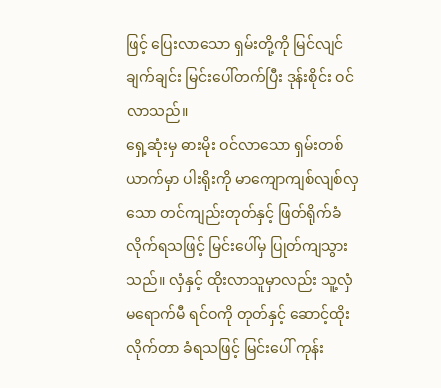ဖြင့် ပြေးလာသော ရှမ်းတို့ကို မြင်လျင် ချက်ချင်း မြင်းပေါ်တက်ပြီး ဒုန်းစိုင်း ဝင်လာသည်။
ရှေ့ဆုံးမှ ဓားမိုး ဝင်လာသော ရှမ်းတစ်ယာက်မှာ ပါးရိုးကို မာကျောကျစ်လျစ်လှသော တင်ကျည်းတုတ်နှင့် ဖြတ်ရိုက်ခံလိုက်ရသဖြင့် မြင်းပေါ်မှ ပြုတ်ကျသွားသည်။ လှံနှင့် ထိုးလာသူမှာလည်း သူ့လှံ မရောက်မီ ရင်ဝကို တုတ်နှင့် ဆောင့်ထိုးလိုက်တာ ခံရသဖြင့် မြင်းပေါ် ကုန်း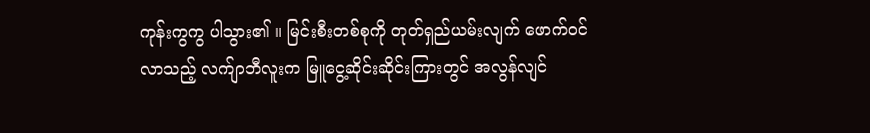ကုန်းကွကွ ပါသွား၏ ။ မြင်းစီးတစ်စုကို တုတ်ရှည်ယမ်းလျက် ဖောက်ဝင်လာသည့် လက်ျာဘီလူးက မြူငွေ့ဆိုင်းဆိုင်းကြားတွင် အလွန်လျင်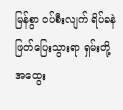မြန်စွာ ဝပ်စီးလျက် ရိပ်ခနဲ ဖြတ်ပြေးသွားရာ ရှမ်းတို့ အထွေး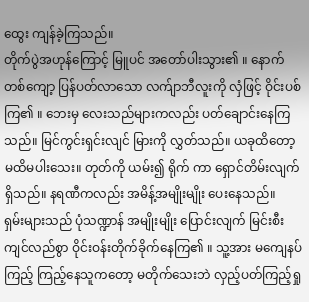ထွေး ကျန်ခဲ့ကြသည်။
တိုက်ပွဲအဟုန်ကြောင့် မြူပင် အတော်ပါးသွား၏ ။ နောက်တစ်ကျော့ ပြန်ပတ်လာသော လက်ျာဘီလူးကို လှံဖြင့် ဝိုင်းပစ်ကြ၏ ။ ဘေးမှ လေးသည်များကလည်း ပတ်ချောင်းနေကြသည်။ မြင်ကွင်းရှင်းလျင် မြားကို လွှတ်သည်။ ယခုထိတော့ မထိမပါးသေး။ တုတ်ကို ယမ်း၍ ရိုက် ကာ ရှောင်တိမ်းလျက် ရှိသည်။ နရဏီကလည်း အမိန့်အမျိုးမျိုး ပေးနေသည်။
ရှမ်းများသည် ပုံသဏ္ဍာန် အမျိုးမျိုး ပြောင်းလျက် မြင်းစီးကျင်လည်စွာ ဝိုင်းဝန်းတိုက်ခိုက်နေကြ၏ ။ သူ့အား မကျေနပ်ကြည့် ကြည့်နေသူကတော့ မတိုက်သေးဘဲ လှည့်ပတ်ကြည့်ရှု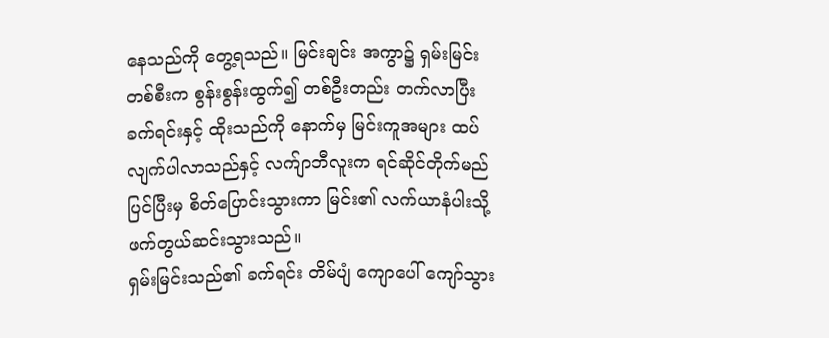နေသည်ကို တွေ့ရသည်။ မြင်းချင်း အကွာ၌ ရှမ်းမြင်းတစ်စီးက စွန်းစွန်းထွက်၍ တစ်ဦးတည်း တက်လာပြီး ခက်ရင်းနှင့် ထိုးသည်ကို နောက်မှ မြင်းကူအများ ထပ်လျက်ပါလာသည်နှင့် လက်ျာဘီလူးက ရင်ဆိုင်တိုက်မည် ပြင်ပြီးမှ စိတ်ပြောင်းသွားကာ မြင်း၏ လက်ယာနံပါးသို့ ဖက်တွယ်ဆင်းသွားသည်။
ရှမ်းမြင်းသည်၏ ခက်ရင်း တိမ်ပျံ ကျောပေါ် ကျော်သွား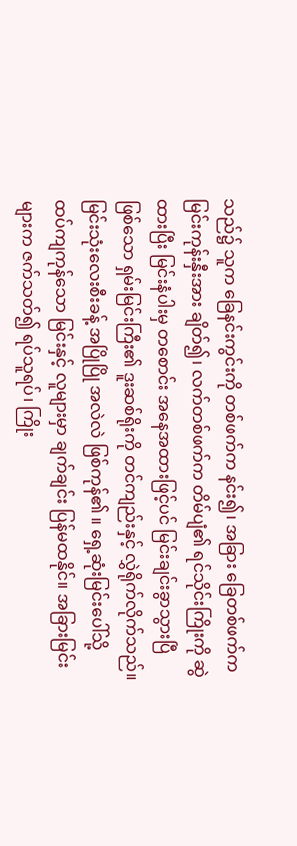သည်၌ သူက ခြေနင်းကွင်းကို တစ်ဖက်က နင်း၍၊ အခြား ခြေတစ်ဖက်က မြင်းကုန်းနှီးအား ချိတ်၍၊ လက်တစ်ဖက်က တိမ်ပျံ၏ ရင်သိုင်းကြိုးကို ဆွဲထားပြီး မြင်းနံပါးမှ တစောင်း အနေအထားဖြင့်ပင် မြင်းချင်းခွာသွားပြီ ဖြစ်သော ရှမ်းမြင်းကြီး၏ ဒူးဆစ်ရိုးကို တင်ကျည်းနှင့် လွှဲရိုက်လိုက်သည်။
မြင်းသုံးလေးစီးခန့် အပြိုပြို အလဲလဲ ဖြစ်ကုန်၏ ။ ရှေ့ဆုံးမြင်းပေါ်သို့ ထပ်ကျကုန်သော မြင်းနှင့် လူများမှာ ချက်ချင်း ပြန်မထနိုင်။ အခြားမြင်းများက ဇက်သတ်၍ ရပ်သူရပ်၊ ကြိုး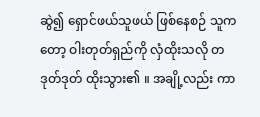ဆွဲ၍ ရှောင်ဖယ်သူဖယ် ဖြစ်နေစဉ် သူကတော့ ဝါးတုတ်ရှည်ကို လှံထိုးသလို တဒုတ်ဒုတ် ထိုးသွား၏ ။ အချို့လည်း ကာ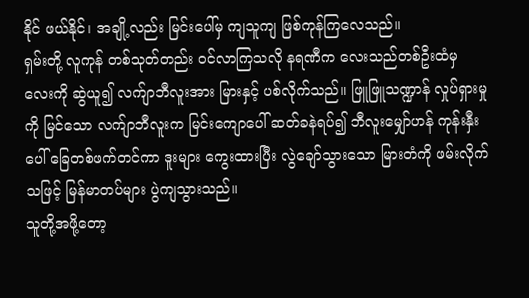နိုင် ဖယ်နိုင်၊ အချို့လည်း မြင်းပေါ်မှ ကျသူကျ ဖြစ်ကုန်ကြလေသည်။
ရှမ်းတို့ လူကုန် တစ်သုတ်တည်း ဝင်လာကြသလို နရဏီက လေးသည်တစ်ဦးထံမှ လေးကို ဆွဲယူ၍ လက်ျာဘီလူးအား မြားနှင့် ပစ်လိုက်သည်။ ဖြူဖြူသဏ္ဍာန် လှုပ်ရှားမှုကို မြင်သော လက်ျာဘီလူးက မြင်းကျောပေါ် ဆတ်ခနဲရပ်၍ ဘီလူးမျှော်ဟန် ကုန်းနှီးပေါ် ခြေတစ်ဖက်တင်ကာ ဒူးများ ကွေးထားပြီး လွဲချော်သွားသော မြားတံကို ဖမ်းလိုက်သဖြင့် မြန်မာတပ်များ ပွဲကျသွားသည်။
သူတို့အဖို့တော့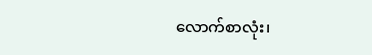လောက်စာလုံး၊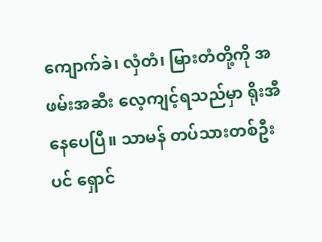ကျောက်ခဲ၊ လှံတံ၊ မြားတံတို့ကို အဖမ်းအဆီး လေ့ကျင့်ရသည်မှာ ရိုးအီနေပေပြီ။ သာမန် တပ်သားတစ်ဦးပင် ရှောင်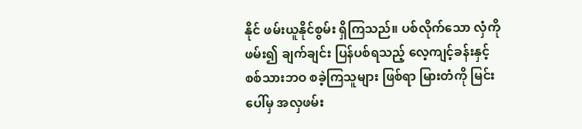နိုင် ဖမ်းယူနိုင်စွမ်း ရှိကြသည်။ ပစ်လိုက်သော လှံကို ဖမ်း၍ ချက်ချင်း ပြန်ပစ်ရသည့် လေ့ကျင့်ခန်းနှင့် စစ်သားဘဝ စခဲ့ကြသူများ ဖြစ်ရာ မြားတံကို မြင်းပေါ်မှ အလှဖမ်း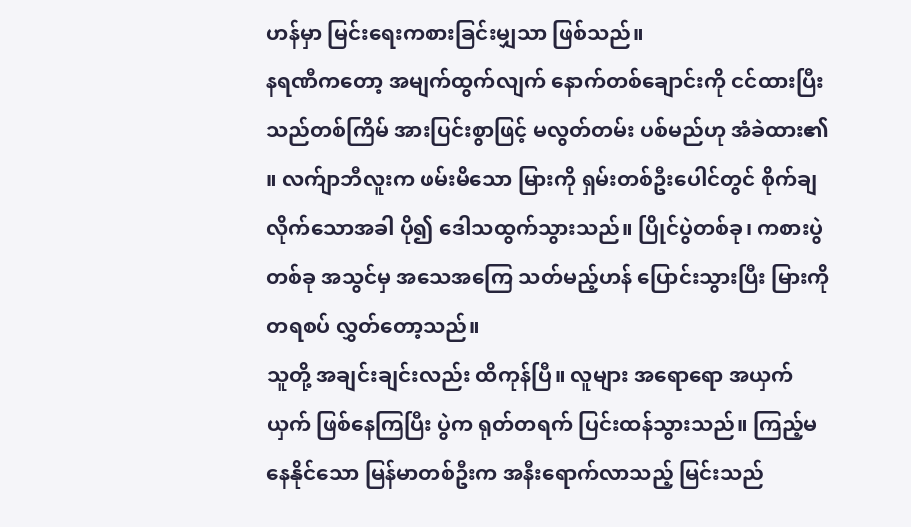ဟန်မှာ မြင်းရေးကစားခြင်းမျှသာ ဖြစ်သည်။
နရဏီကတော့ အမျက်ထွက်လျက် နောက်တစ်ချောင်းကို ငင်ထားပြီး သည်တစ်ကြိမ် အားပြင်းစွာဖြင့် မလွတ်တမ်း ပစ်မည်ဟု အံခဲထား၏ ။ လက်ျာဘီလူးက ဖမ်းမိသော မြားကို ရှမ်းတစ်ဦးပေါင်တွင် စိုက်ချလိုက်သောအခါ ပို၍ ဒေါသထွက်သွားသည်။ ပြိုင်ပွဲတစ်ခု၊ ကစားပွဲတစ်ခု အသွင်မှ အသေအကြေ သတ်မည့်ဟန် ပြောင်းသွားပြီး မြားကို တရစပ် လွှတ်တော့သည်။
သူတို့ အချင်းချင်းလည်း ထိကုန်ပြီ။ လူများ အရောရော အယှက်ယှက် ဖြစ်နေကြပြီး ပွဲက ရုတ်တရက် ပြင်းထန်သွားသည်။ ကြည့်မနေနိုင်သော မြန်မာတစ်ဦးက အနီးရောက်လာသည့် မြင်းသည်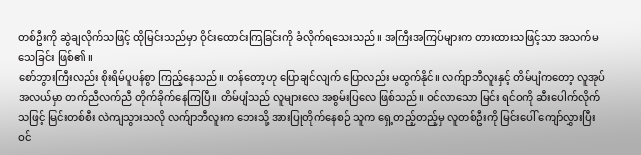တစ်ဦးကို ဆွဲချလိုက်သဖြင့် ထိုမြင်းသည်မှာ ဝိုင်းထောင်းကြခြင်းကို ခံလိုက်ရသေးသည်။ အကြီးအကြပ်များက တားထားသဖြင့်သာ အသက်မသေခြင်း ဖြစ်၏ ။
စော်ဘွားကြီးလည်း စိုးရိမ်ပူပန်စွာ ကြည့်နေသည်။ တန်တော့ဟု ပြောချင်လျက် ပြောလည်း မထွက်နိုင်။ လက်ျာဘီလူးနှင့် တိမ်ပျံကတော့ လူအုပ်အလယ်မှာ တက်ညီလက်ညီ တိုက်ခိုက်နေကြပြီ။ တိမ်ပျံသည် လူများလေ အစွမ်းပြလေ ဖြစ်သည်။ ဝင်လာသော မြင်း ရင်ဝကို ဆီးပေါက်လိုက်သဖြင့် မြင်းတစ်စီး လဲကျသွားသလို လက်ျာဘီလူးက ဘေးသို့ အားပြုတိုက်နေစဉ် သူက ရှေ့တည့်တည့်မှ လူတစ်ဦးကို မြင်းပေါ် ကျော်လွှားပြီး ဝင်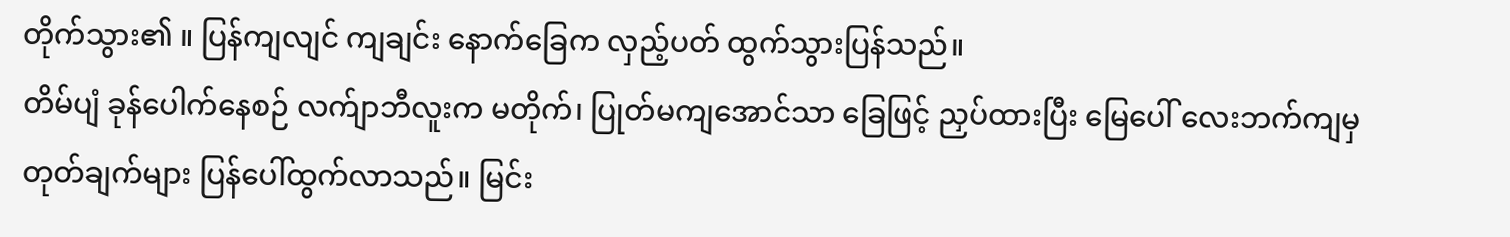တိုက်သွား၏ ။ ပြန်ကျလျင် ကျချင်း နောက်ခြေက လှည့်ပတ် ထွက်သွားပြန်သည်။
တိမ်ပျံ ခုန်ပေါက်နေစဉ် လက်ျာဘီလူးက မတိုက်၊ ပြုတ်မကျအောင်သာ ခြေဖြင့် ညှပ်ထားပြီး မြေပေါ် လေးဘက်ကျမှ တုတ်ချက်များ ပြန်ပေါ်ထွက်လာသည်။ မြင်း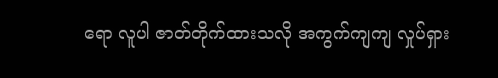ရော လူပါ ဇာတ်တိုက်ထားသလို အကွက်ကျကျ လှုပ်ရှား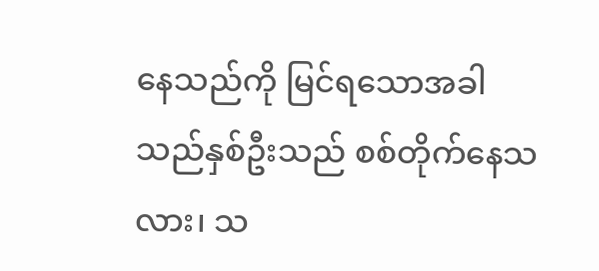နေသည်ကို မြင်ရသောအခါ သည်နှစ်ဦးသည် စစ်တိုက်နေသလား၊ သ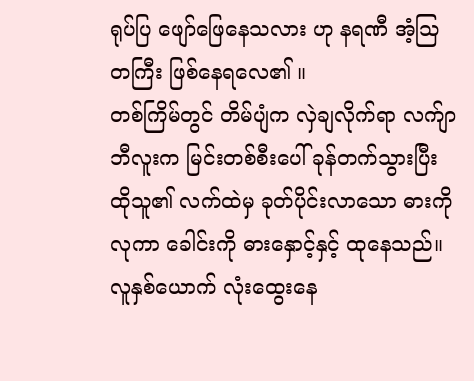ရုပ်ပြ ဖျော်ဖြေနေသလား ဟု နရဏီ အံ့သြတကြီး ဖြစ်နေရလေ၏ ။
တစ်ကြိမ်တွင် တိမ်ပျံက လှဲချလိုက်ရာ လက်ျာဘီလူးက မြင်းတစ်စီးပေါ် ခုန်တက်သွားပြီး ထိုသူ၏ လက်ထဲမှ ခုတ်ပိုင်းလာသော ဓားကို လုကာ ခေါင်းကို ဓားနှောင့်နှင့် ထုနေသည်။ လူနှစ်ယောက် လုံးထွေးနေ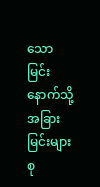သော မြင်းနောက်သို့ အခြားမြင်းများ စု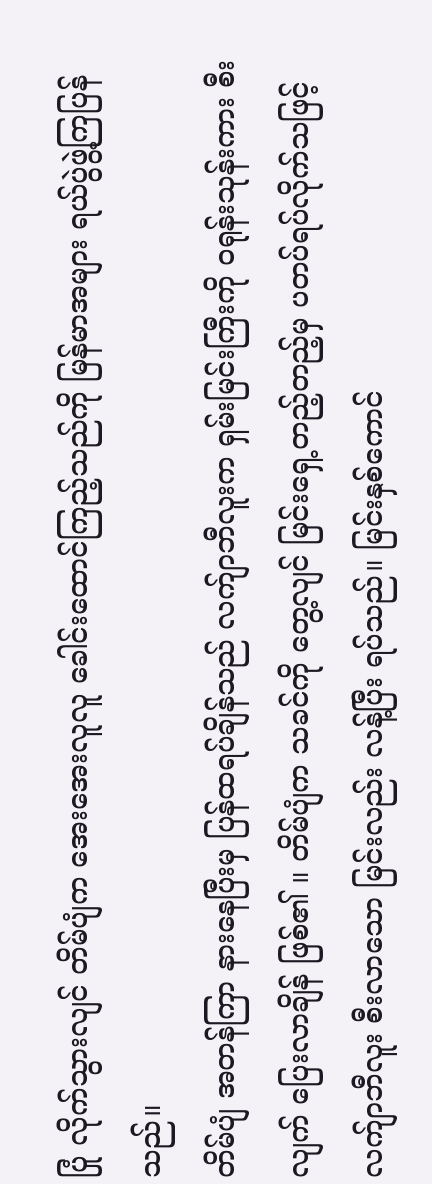ပြုံ လိုက်သွားလျင် တိမ်ပျံက အေးအေးလူလူ ခေါင်းထောင်ကြည့်သည်ကို မြန်မာအများ ရယ်ပွဲဖွဲ့ကြပြန်သည်။
တိမ်ပျံ အတန်ကြာ နားနေပြီးမှ ပြန်ထရပ်ချိန်သည် လက်ျာဘီလူးက ရှမ်းမြင်းကြီးကို ဝရုန်းသုန်းကား စီးလျက် ပြေးလာချိန် ဖြစ်၏ ။ တိမ်ပျံက သခင်ကို တွေ့လျင် မြင်းရှေ့တည့်တည့်မှ ပတပ်ရပ်လိုက်သဖြင့် လက်ျာဘီလူး စီးလာသော မြင်းလည်း လန့်ပြီး ရပ်သည်။ မြင်းနှစ်ကောင်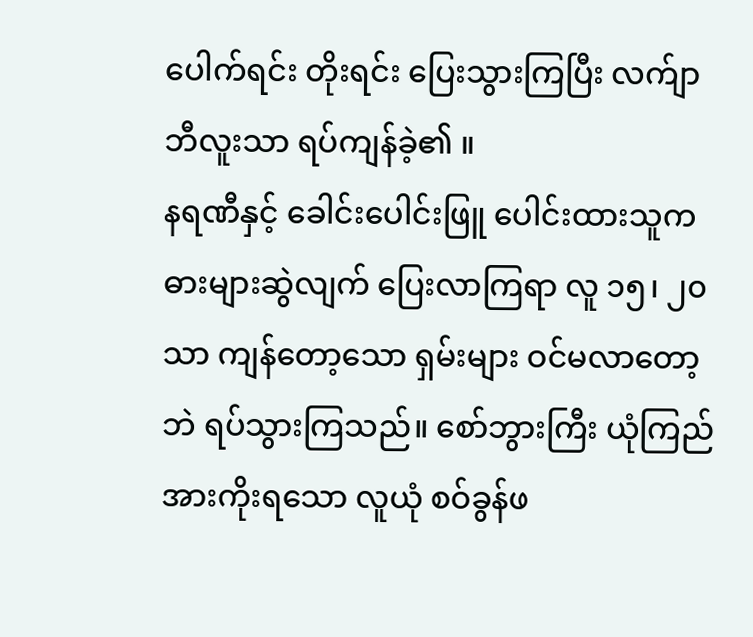ပေါက်ရင်း တိုးရင်း ပြေးသွားကြပြီး လက်ျာဘီလူးသာ ရပ်ကျန်ခဲ့၏ ။
နရဏီနှင့် ခေါင်းပေါင်းဖြူ ပေါင်းထားသူက ဓားများဆွဲလျက် ပြေးလာကြရာ လူ ၁၅၊ ၂၀ သာ ကျန်တော့သော ရှမ်းများ ဝင်မလာတော့ဘဲ ရပ်သွားကြသည်။ စော်ဘွားကြီး ယုံကြည် အားကိုးရသော လူယုံ စဝ်ခွန်ဖ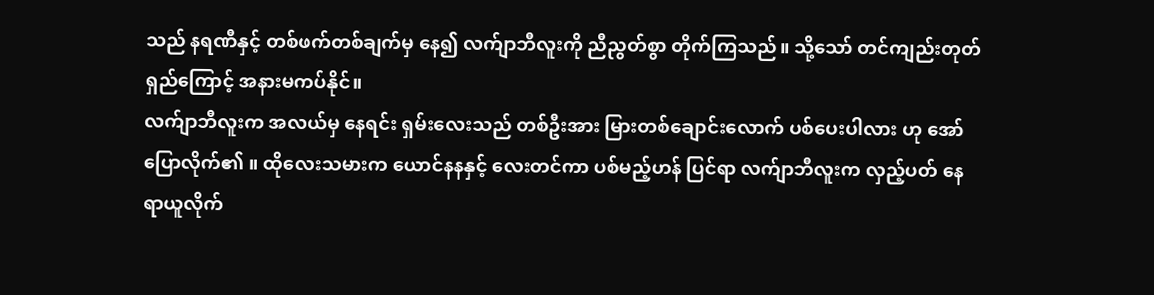သည် နရဏီနှင့် တစ်ဖက်တစ်ချက်မှ နေ၍ လက်ျာဘီလူးကို ညီညွတ်စွာ တိုက်ကြသည်။ သို့သော် တင်ကျည်းတုတ်ရှည်ကြောင့် အနားမကပ်နိုင်။
လက်ျာဘီလူးက အလယ်မှ နေရင်း ရှမ်းလေးသည် တစ်ဦးအား မြားတစ်ချောင်းလောက် ပစ်ပေးပါလား ဟု အော်ပြောလိုက်၏ ။ ထိုလေးသမားက ယောင်နနနှင့် လေးတင်ကာ ပစ်မည့်ဟန် ပြင်ရာ လက်ျာဘီလူးက လှည့်ပတ် နေရာယူလိုက်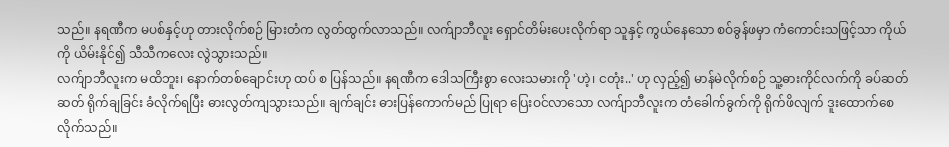သည်။ နရဏီက မပစ်နှင့်ဟု တားလိုက်စဉ် မြားတံက လွတ်ထွက်လာသည်။ လက်ျာဘီလူး ရှောင်တိမ်းပေးလိုက်ရာ သူနှင့် ကွယ်နေသော စဝ်ခွန်ဖမှာ ကံကောင်းသဖြင့်သာ ကိုယ်ကို ယိမ်းနိုင်၍ သီသီကလေး လွဲသွားသည်။
လက်ျာဘီလူးက မထိဘူး၊ နောက်တစ်ချောင်းဟု ထပ် စ ပြန်သည်။ နရဏီက ဒေါသကြီးစွာ လေးသမားကို 'ဟဲ့၊ ငတုံး..' ဟု လှည့်၍ မာန်မဲလိုက်စဉ် သူ့ဓားကိုင်လက်ကို ခပ်ဆတ်ဆတ် ရိုက်ချခြင်း ခံလိုက်ရပြီး ဓားလွတ်ကျသွားသည်။ ချက်ချင်း ဓားပြန်ကောက်မည် ပြုရာ ပြေးဝင်လာသော လက်ျာဘီလူးက တံခေါက်ခွက်ကို ရိုက်ဖိလျက် ဒူးထောက်စေလိုက်သည်။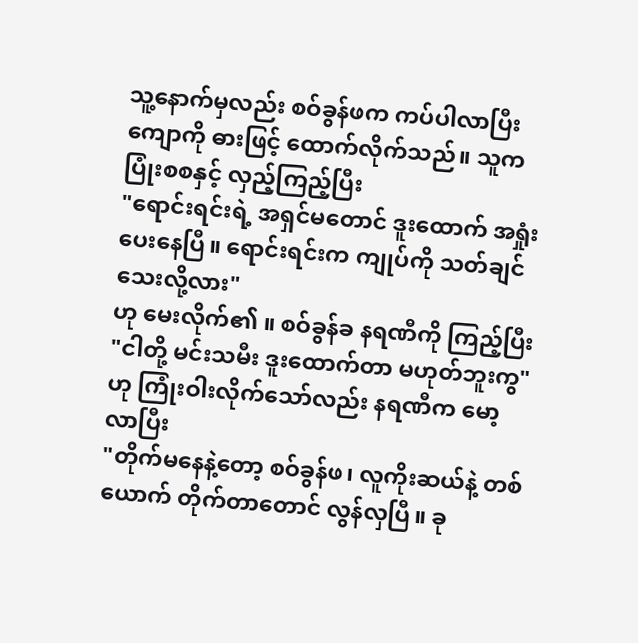သူ့နောက်မှလည်း စဝ်ခွန်ဖက ကပ်ပါလာပြီး ကျောကို ဓားဖြင့် ထောက်လိုက်သည်။ သူက ပြုံးစစနှင့် လှည့်ကြည့်ပြီး
"ရောင်းရင်းရဲ့ အရှင်မတောင် ဒူးထောက် အရှုံးပေးနေပြီ။ ရောင်းရင်းက ကျုပ်ကို သတ်ချင်သေးလို့လား"
ဟု မေးလိုက်၏ ။ စဝ်ခွန်ခ နရဏီကို ကြည့်ပြီး
"ငါတို့ မင်းသမီး ဒူးထောက်တာ မဟုတ်ဘူးကွ"
ဟု ကြုံးဝါးလိုက်သော်လည်း နရဏီက မော့လာပြီး
"တိုက်မနေနဲ့တော့ စဝ်ခွန်ဖ၊ လူကိုးဆယ်နဲ့ တစ်ယောက် တိုက်တာတောင် လွန်လှပြီ။ ခု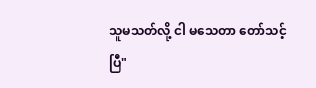သူမသတ်လို့ ငါ မသေတာ တော်သင့်ပြီ"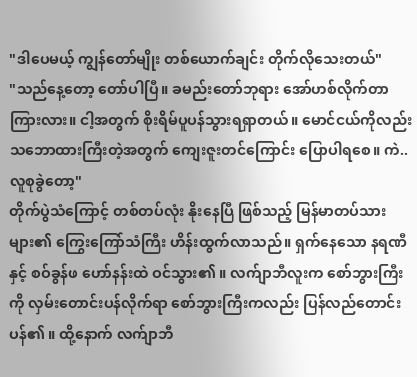"ဒါပေမယ့် ကျွန်တော်မျိုး တစ်ယောက်ချင်း တိုက်လိုသေးတယ်"
"သည်နေ့တော့ တော်ပါပြီ။ ခမည်းတော်ဘုရား အော်ဟစ်လိုက်တာ ကြားလား။ ငါ့အတွက် စိုးရိမ်ပူပန်သွားရရှာတယ်။ မောင်ငယ်ကိုလည်း သဘောထားကြီးတဲ့အတွက် ကျေးဇူးတင်ကြောင်း ပြောပါရစေ။ ကဲ.. လူစုခွဲတော့"
တိုက်ပွဲသံကြောင့် တစ်တပ်လုံး နိုးနေပြီ ဖြစ်သည့် မြန်မာတပ်သားများ၏ ကြွေးကြော်သံကြီး ဟိန်းထွက်လာသည်။ ရှက်နေသော နရဏီနှင့် စဝ်ခွန်ဖ ဟော်နန်းထဲ ဝင်သွား၏ ။ လက်ျာဘီလူးက စော်ဘွားကြီးကို လှမ်းတောင်းပန်လိုက်ရာ စော်ဘွားကြီးကလည်း ပြန်လည်တောင်းပန်၏ ။ ထို့နောက် လက်ျာဘီ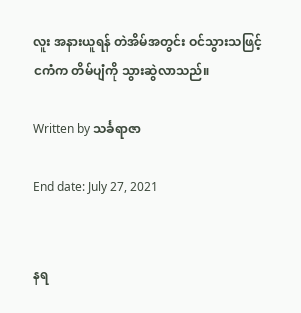လူး အနားယူရန် တဲအိမ်အတွင်း ဝင်သွားသဖြင့် ငကံက တိမ်ပျံကို သွားဆွဲလာသည်။

Written by သင်္ခရာဇာ

End date: July 27, 2021


နရ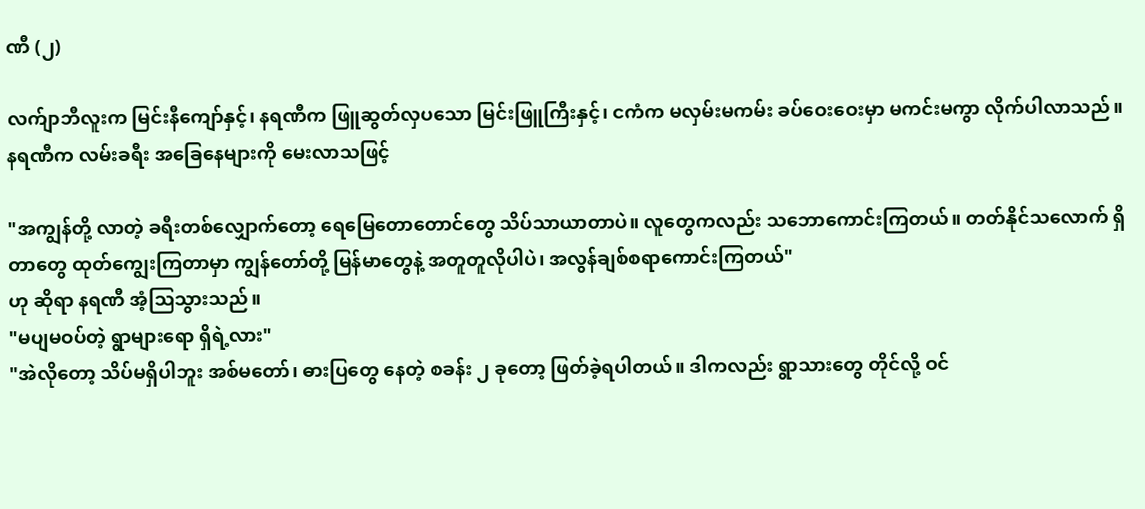ဏီ (၂)

လက်ျာဘီလူးက မြင်းနီကျော်နှင့်၊ နရဏီက ဖြူဆွတ်လှပသော မြင်းဖြူကြီးနှင့်၊ ငကံက မလှမ်းမကမ်း ခပ်ဝေးဝေးမှာ မကင်းမကွာ လိုက်ပါလာသည်။ နရဏီက လမ်းခရီး အခြေနေများကို မေးလာသဖြင့်

"အကျွန်တို့ လာတဲ့ ခရီးတစ်လျှောက်တော့ ရေမြေတောတောင်တွေ သိပ်သာယာတာပဲ။ လူတွေကလည်း သဘောကောင်းကြတယ်။ တတ်နိုင်သလောက် ရှိတာတွေ ထုတ်ကျွေးကြတာမှာ ကျွန်တော်တို့ မြန်မာတွေနဲ့ အတူတူလိုပါပဲ၊ အလွန်ချစ်စရာကောင်းကြတယ်"
ဟု ဆိုရာ နရဏီ အံ့သြသွားသည်။
"မပျမဝပ်တဲ့ ရွာများရော ရှိရဲ့လား"
"အဲလိုတော့ သိပ်မရှိပါဘူး အစ်မတော်၊ ဓားပြတွေ နေတဲ့ စခန်း ၂ ခုတော့ ဖြတ်ခဲ့ရပါတယ်။ ဒါကလည်း ရွာသားတွေ တိုင်လို့ ဝင်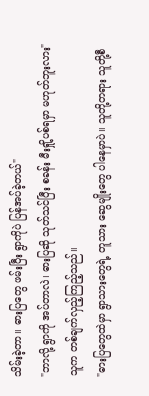သိမ်းခဲ့တာ။ ဓားပြတွေ ဖမ်းပြီး ရွာကိုပဲ ပြန်အပ်ခဲ့တယ်"
"ဘာလို့ ရွာကို အပ်တာလဲ၊ ဓားပြဆို သုတ်သင်ပြီး စခန်း မီးရှို့ပစ်ရမှာ မဟုတ်ဘူးလား"
သူက တစ်ချက်လှည့်ကြည့်သည်။
"ဓားပြတွေထဲမှာ ရွာသားတွေရဲ့ တူသား ဆွေမျိုးတွေ ပါနေမှာပဲ။ သူတို့တရား သူတို့စီ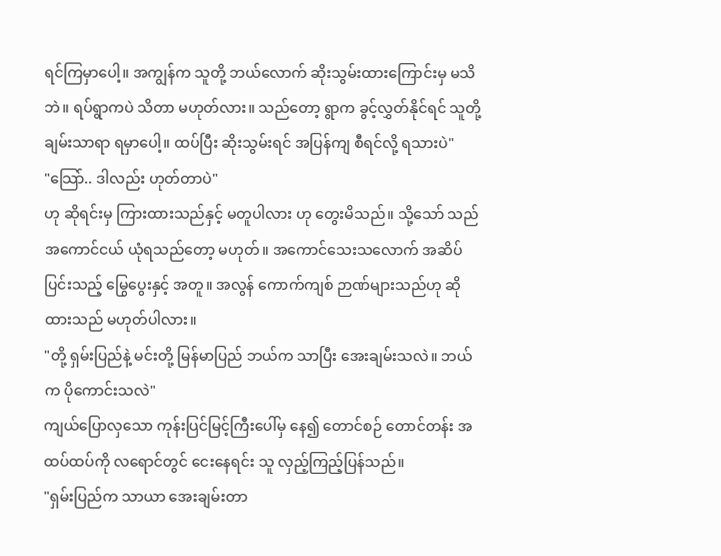ရင်ကြမှာပေါ့။ အကျွန်က သူတို့ ဘယ်လောက် ဆိုးသွမ်းထားကြောင်းမှ မသိဘဲ။ ရပ်ရွာကပဲ သိတာ မဟုတ်လား။ သည်တော့ ရွာက ခွင့်လွှတ်နိုင်ရင် သူတို့ ချမ်းသာရာ ရမှာပေါ့။ ထပ်ပြီး ဆိုးသွမ်းရင် အပြန်ကျ စီရင်လို့ ရသားပဲ"
"သြော်.. ဒါလည်း ဟုတ်တာပဲ"
ဟု ဆိုရင်းမှ ကြားထားသည်နှင့် မတူပါလား ဟု တွေးမိသည်။ သို့သော် သည်အကောင်ငယ် ယုံရသည်တော့ မဟုတ်။ အကောင်သေးသလောက် အဆိပ်ပြင်းသည့် မြွေပွေးနှင့် အတူ။ အလွန် ကောက်ကျစ် ဉာဏ်များသည်ဟု ဆိုထားသည် မဟုတ်ပါလား။
"တို့ ရှမ်းပြည်နဲ့ မင်းတို့ မြန်မာပြည် ဘယ်က သာပြီး အေးချမ်းသလဲ။ ဘယ်က ပိုကောင်းသလဲ"
ကျယ်ပြောလှသော ကုန်းပြင်မြင့်ကြီးပေါ်မှ နေ၍ တောင်စဉ် တောင်တန်း အထပ်ထပ်ကို လရောင်တွင် ငေးနေရင်း သူ လှည့်ကြည့်ပြန်သည်။
"ရှမ်းပြည်က သာယာ အေးချမ်းတာ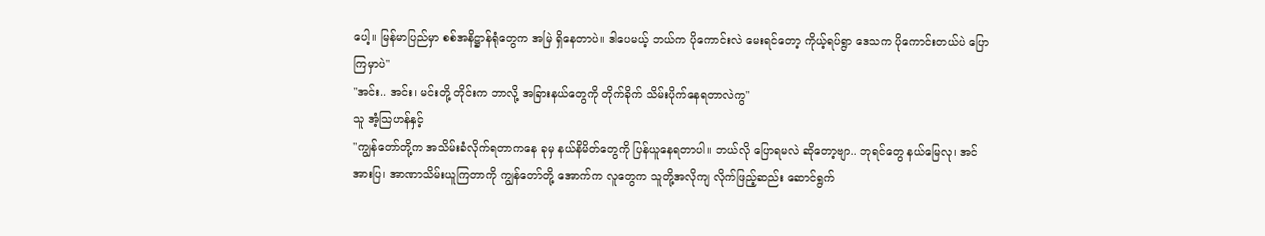ပေါ့။ မြန်မာပြည်မှာ စစ်အနိဋ္ဌာန်ရုံတွေက အမြဲ ရှိနေတာပဲ။ ဒါပေမယ့် ဘယ်က ပိုကောင်းလဲ မေးရင်တော့ ကိုယ့်ရပ်ရွာ ဒေသက ပိုကောင်းတယ်ပဲ ပြောကြမှာပဲ"
"အင်း.. အင်း၊ မင်းတို့ တိုင်းက ဘာလို့ အခြားနယ်တွေကို တိုက်ခိုက် သိမ်းပိုက်နေရတာလဲကွ"
သူ အံ့သြဟန်နှင့်
"ကျွန်တော်တို့က အသိမ်းခံလိုက်ရတာကနေ ခုမှ နယ်နိမိတ်တွေကို ပြန်ယူနေရတာပါ။ ဘယ်လို ပြောရမလဲ ဆိုတော့ဗျာ.. ဘုရင်တွေ နယ်မြေလု၊ အင်အားပြ၊ အာဏာသိမ်းယူကြတာကို ကျွန်တော်တို့ အောက်က လူတွေက သူတို့အလိုကျ လိုက်ဖြည့်ဆည်း ဆောင်ရွက်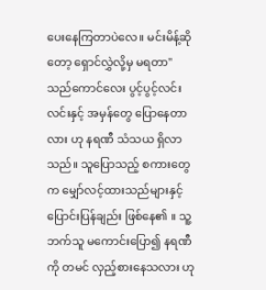ပေးနေကြတာပဲလေ။ မင်းမိန့်ဆိုတော့ ရှောင်လွှဲလို့မှ မရတာ"
သည်ကောင်လေး ပွင့်ပွင့်လင်းလင်းနှင့် အမှန်တွေ ပြောနေတာလား ဟု နရဏီ သံသယ ရှိလာသည်။ သူပြောသည့် စကားတွေက မျှော်လင့်ထားသည်များနှင့် ပြောင်းပြန်ချည်း ဖြစ်နေ၏ ။ သူ့ဘက်သူ မကောင်းပြော၍ နရဏီကို တမင် လှည့်စားနေသလား ဟု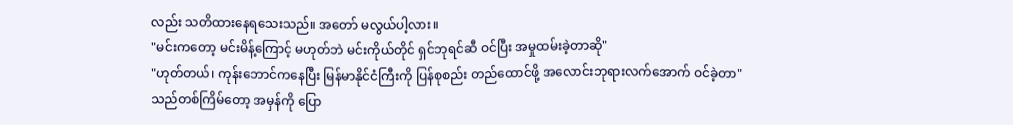လည်း သတိထားနေရသေးသည်။ အတော် မလွယ်ပါ့လား။
"မင်းကတော့ မင်းမိန့်ကြောင့် မဟုတ်ဘဲ မင်းကိုယ်တိုင် ရှင်ဘုရင်ဆီ ဝင်ပြီး အမှုထမ်းခဲ့တာဆို"
"ဟုတ်တယ်၊ ကုန်းဘောင်ကနေပြီး မြန်မာနိုင်ငံကြီးကို ပြန်စုစည်း တည်ထောင်ဖို့ အလောင်းဘုရားလက်အောက် ဝင်ခဲ့တာ"
သည်တစ်ကြိမ်တော့ အမှန်ကို ပြော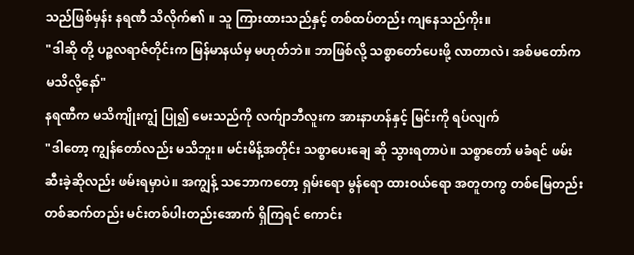သည်ဖြစ်မှန်း နရဏီ သိလိုက်၏ ။ သူ ကြားထားသည်နှင့် တစ်ထပ်တည်း ကျနေသည်ကိုး။
"ဒါဆို တို့ ပဉ္စလရာဇ်တိုင်းက မြန်မာနယ်မှ မဟုတ်ဘဲ။ ဘာဖြစ်လို့ သစ္စာတော်ပေးဖို့ လာတာလဲ၊ အစ်မတော်က မသိလို့နော်"
နရဏီက မသိကျိုးကျွံ ပြု၍ မေးသည်ကို လက်ျာဘီလူးက အားနာဟန်နှင့် မြင်းကို ရပ်လျက်
"ဒါတော့ ကျွန်တော်လည်း မသိဘူး။ မင်းမိန့်အတိုင်း သစ္စာပေးချေ ဆို သွားရတာပဲ။ သစ္စာတော် မခံရင် ဖမ်းဆီးခဲ့ဆိုလည်း ဖမ်းရမှာပဲ။ အကျွန့် သဘောကတော့ ရှမ်းရော မွန်ရော ထားဝယ်ရော အတူတကွ တစ်မြေတည်း တစ်ဆက်တည်း မင်းတစ်ပါးတည်းအောက် ရှိကြရင် ကောင်း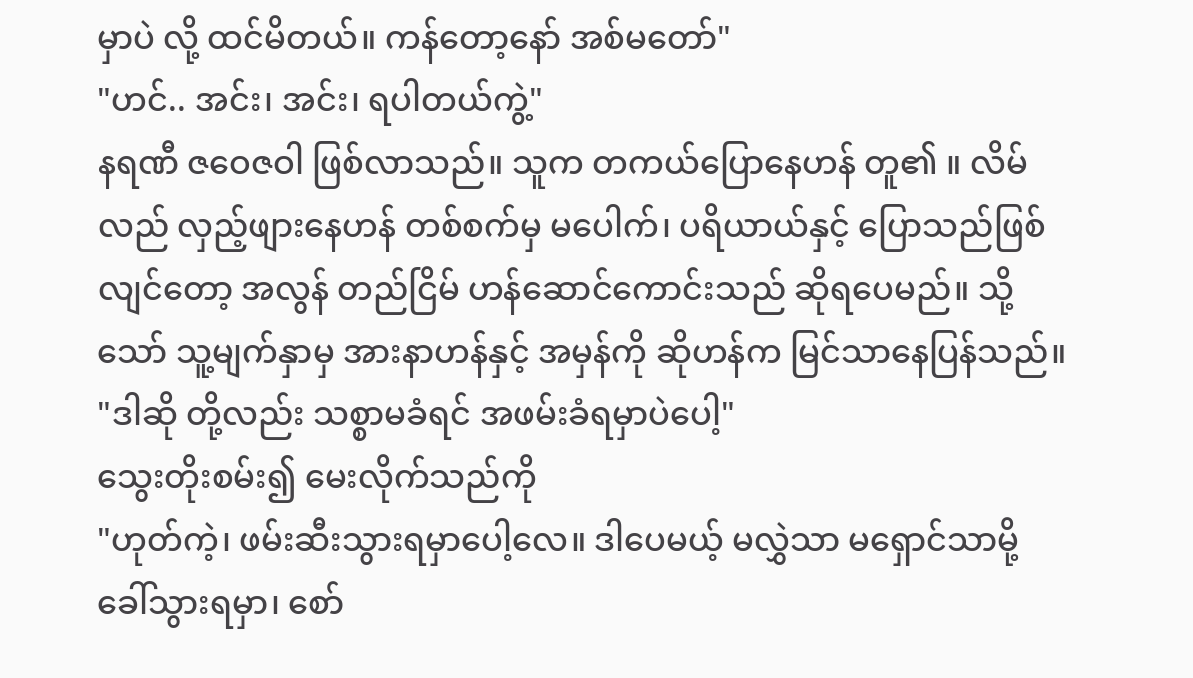မှာပဲ လို့ ထင်မိတယ်။ ကန်တော့နော် အစ်မတော်"
"ဟင်.. အင်း၊ အင်း၊ ရပါတယ်ကွဲ့"
နရဏီ ဇဝေဇဝါ ဖြစ်လာသည်။ သူက တကယ်ပြောနေဟန် တူ၏ ။ လိမ်လည် လှည့်ဖျားနေဟန် တစ်စက်မှ မပေါက်၊ ပရိယာယ်နှင့် ပြောသည်ဖြစ်လျင်တော့ အလွန် တည်ငြိမ် ဟန်ဆောင်ကောင်းသည် ဆိုရပေမည်။ သို့သော် သူ့မျက်နှာမှ အားနာဟန်နှင့် အမှန်ကို ဆိုဟန်က မြင်သာနေပြန်သည်။
"ဒါဆို တို့လည်း သစ္စာမခံရင် အဖမ်းခံရမှာပဲပေါ့"
သွေးတိုးစမ်း၍ မေးလိုက်သည်ကို
"ဟုတ်ကဲ့၊ ဖမ်းဆီးသွားရမှာပေါ့လေ။ ဒါပေမယ့် မလွှဲသာ မရှောင်သာမို့ ခေါ်သွားရမှာ၊ စော်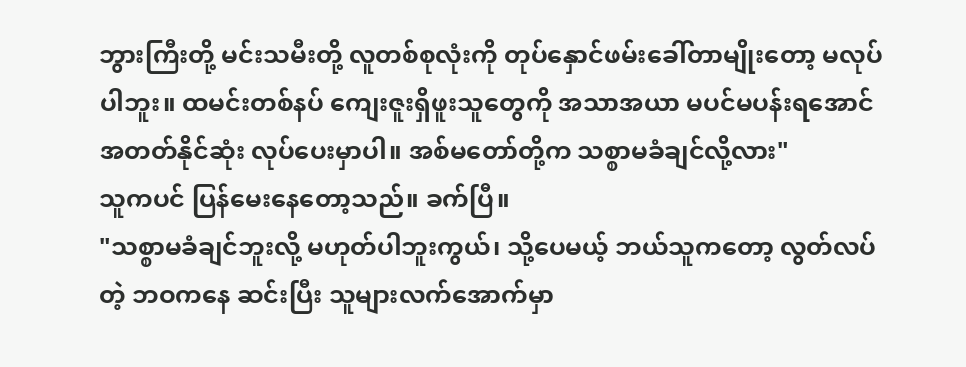ဘွားကြီးတို့ မင်းသမီးတို့ လူတစ်စုလုံးကို တုပ်နှောင်ဖမ်းခေါ်တာမျိုးတော့ မလုပ်ပါဘူး။ ထမင်းတစ်နပ် ကျေးဇူးရှိဖူးသူတွေကို အသာအယာ မပင်မပန်းရအောင် အတတ်နိုင်ဆုံး လုပ်ပေးမှာပါ။ အစ်မတော်တို့က သစ္စာမခံချင်လို့လား"
သူကပင် ပြန်မေးနေတော့သည်။ ခက်ပြီ။
"သစ္စာမခံချင်ဘူးလို့ မဟုတ်ပါဘူးကွယ်၊ သို့ပေမယ့် ဘယ်သူကတော့ လွတ်လပ်တဲ့ ဘဝကနေ ဆင်းပြီး သူများလက်အောက်မှာ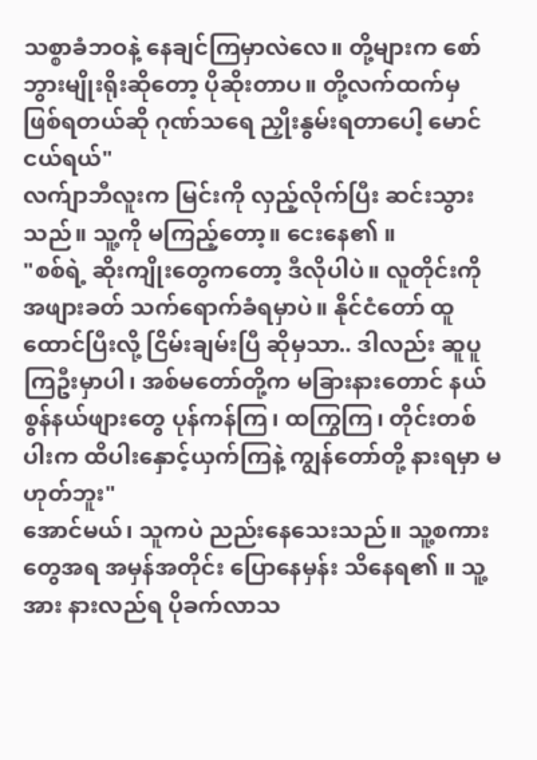သစ္စာခံဘဝနဲ့ နေချင်ကြမှာလဲလေ။ တို့များက စော်ဘွားမျိုးရိုးဆိုတော့ ပိုဆိုးတာပ။ တို့လက်ထက်မှ ဖြစ်ရတယ်ဆို ဂုဏ်သရေ ညှိုးနွမ်းရတာပေါ့ မောင်ငယ်ရယ်"
လက်ျာဘီလူးက မြင်းကို လှည့်လိုက်ပြီး ဆင်းသွားသည်။ သူ့ကို မကြည့်တော့။ ငေးနေ၏ ။
"စစ်ရဲ့ ဆိုးကျိုးတွေကတော့ ဒီလိုပါပဲ။ လူတိုင်းကို အဖျားခတ် သက်ရောက်ခံရမှာပဲ။ နိုင်ငံတော် ထူထောင်ပြီးလို့ ငြိမ်းချမ်းပြီ ဆိုမှသာ.. ဒါလည်း ဆူပူကြဦးမှာပါ၊ အစ်မတော်တို့က မခြားနားတောင် နယ်စွန်နယ်ဖျားတွေ ပုန်ကန်ကြ၊ ထကြွကြ၊ တိုင်းတစ်ပါးက ထိပါးနှောင့်ယှက်ကြနဲ့ ကျွန်တော်တို့ နားရမှာ မဟုတ်ဘူး"
အောင်မယ်၊ သူကပဲ ညည်းနေသေးသည်။ သူ့စကားတွေအရ အမှန်အတိုင်း ပြောနေမှန်း သိနေရ၏ ။ သူ့အား နားလည်ရ ပိုခက်လာသ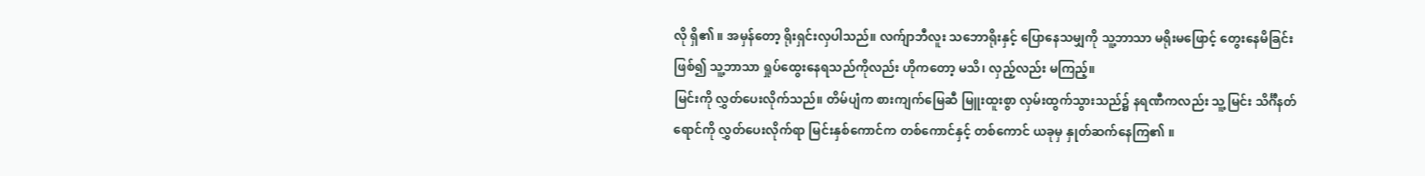လို ရှိ၏ ။ အမှန်တော့ ရိုးရှင်းလှပါသည်။ လက်ျာဘီလူး သဘောရိုးနှင့် ပြောနေသမျှကို သူ့ဘာသာ မရိုးမဖြောင့် တွေးနေမိခြင်း ဖြစ်၍ သူ့ဘာသာ ရှုပ်ထွေးနေရသည်ကိုလည်း ဟိုကတော့ မသိ၊ လှည့်လည်း မကြည့်။
မြင်းကို လွှတ်ပေးလိုက်သည်။ တိမ်ပျံက စားကျက်မြေဆီ မြူးထူးစွာ လှမ်းထွက်သွားသည်၌ နရဏီကလည်း သူ့မြင်း သိင်္ဂီနတ်ရောင်ကို လွှတ်ပေးလိုက်ရာ မြင်းနှစ်ကောင်က တစ်ကောင်နှင့် တစ်ကောင် ယခုမှ နှုတ်ဆက်နေကြ၏ ။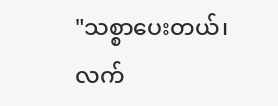"သစ္စာပေးတယ်၊ လက်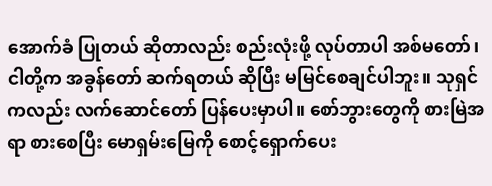အောက်ခံ ပြုတယ် ဆိုတာလည်း စည်းလုံးဖို့ လုပ်တာပါ အစ်မတော်၊ ငါတို့က အခွန်တော် ဆက်ရတယ် ဆိုပြီး မမြင်စေချင်ပါဘူး။ သုရှင်ကလည်း လက်ဆောင်တော် ပြန်ပေးမှာပါ။ စော်ဘွားတွေကို စားမြဲအရာ စားစေပြီး မောရှမ်းမြေကို စောင့်ရှောက်ပေး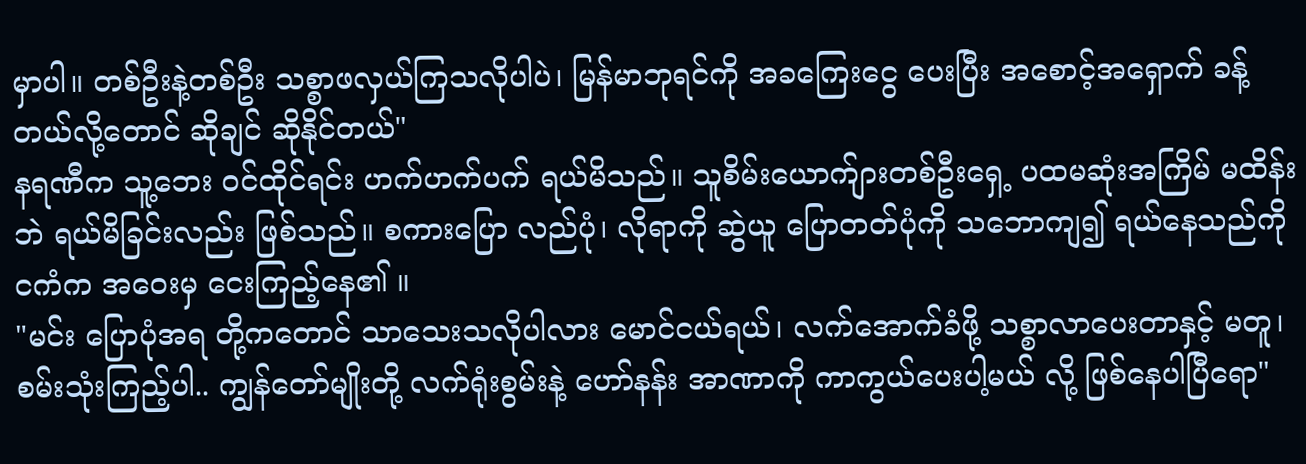မှာပါ။ တစ်ဦးနဲ့တစ်ဦး သစ္စာဖလှယ်ကြသလိုပါပဲ၊ မြန်မာဘုရင်ကို အခကြေးငွေ ပေးပြီး အစောင့်အရှောက် ခန့်တယ်လို့တောင် ဆိုချင် ဆိုနိုင်တယ်"
နရဏီက သူ့ဘေး ဝင်ထိုင်ရင်း ဟက်ဟက်ပက် ရယ်မိသည်။ သူစိမ်းယောက်ျားတစ်ဦးရှေ့ ပထမဆုံးအကြိမ် မထိန်းဘဲ ရယ်မိခြင်းလည်း ဖြစ်သည်။ စကားပြော လည်ပုံ၊ လိုရာကို ဆွဲယူ ပြောတတ်ပုံကို သဘောကျ၍ ရယ်နေသည်ကို ငကံက အဝေးမှ ငေးကြည့်နေ၏ ။
"မင်း ပြောပုံအရ တို့ကတောင် သာသေးသလိုပါလား မောင်ငယ်ရယ်၊ လက်အောက်ခံဖို့ သစ္စာလာပေးတာနှင့် မတူ၊ စမ်းသုံးကြည့်ပါ.. ကျွန်တော်မျိုးတို့ လက်ရုံးစွမ်းနဲ့ ဟော်နန်း အာဏာကို ကာကွယ်ပေးပါ့မယ် လို့ ဖြစ်နေပါပြီရော"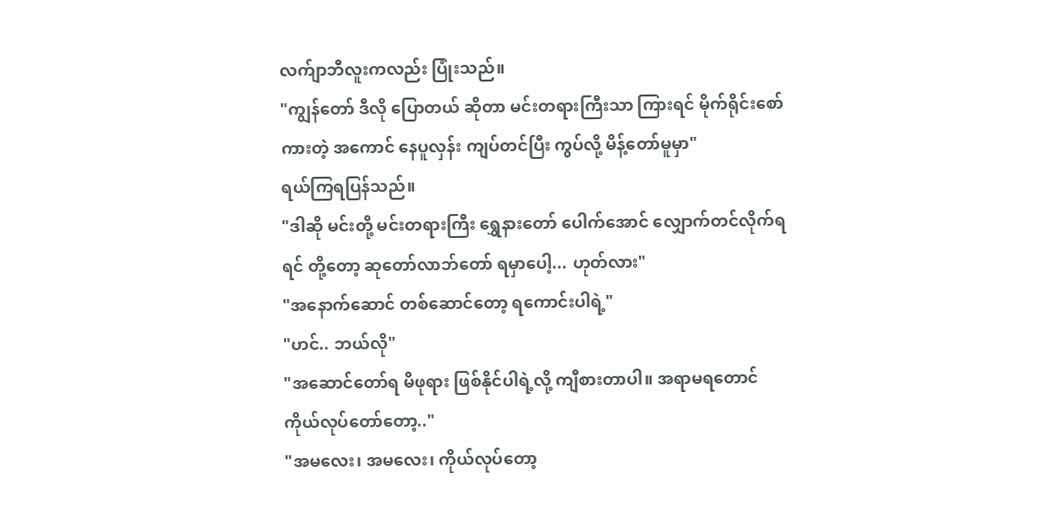လက်ျာဘီလူးကလည်း ပြုံးသည်။
"ကျွန်တော် ဒီလို ပြောတယ် ဆိုတာ မင်းတရားကြီးသာ ကြားရင် မိုက်ရိုင်းစော်ကားတဲ့ အကောင် နေပူလှန်း ကျပ်တင်ပြီး ကွပ်လို့ မိန့်တော်မူမှာ"
ရယ်ကြရပြန်သည်။
"ဒါဆို မင်းတို့ မင်းတရားကြီး ရွှေနားတော် ပေါက်အောင် လျှောက်တင်လိုက်ရရင် တို့တော့ ဆုတော်လာဘ်တော် ရမှာပေါ့... ဟုတ်လား"
"အနောက်ဆောင် တစ်ဆောင်တော့ ရကောင်းပါရဲ့"
"ဟင်.. ဘယ်လို"
"အဆောင်တော်ရ မိဖုရား ဖြစ်နိုင်ပါရဲ့လို့ ကျီစားတာပါ။ အရာမရတောင် ကိုယ်လုပ်တော်တော့.."
"အမလေး၊ အမလေး၊ ကိုယ်လုပ်တော့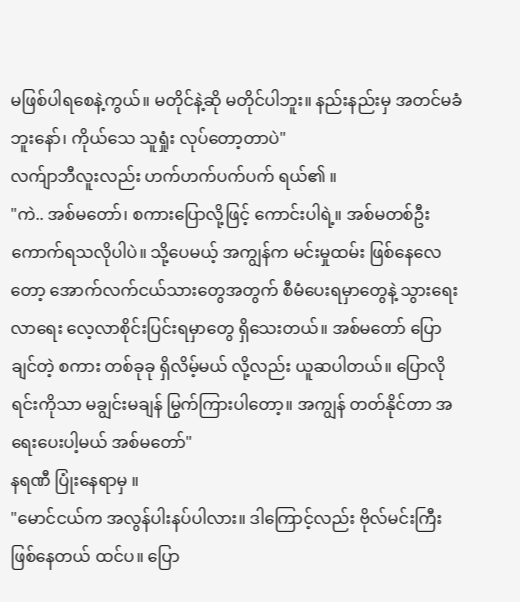မဖြစ်ပါရစေနဲ့ကွယ်။ မတိုင်နဲ့ဆို မတိုင်ပါဘူး။ နည်းနည်းမှ အတင်မခံဘူးနော်၊ ကိုယ်သေ သူရှုံး လုပ်တော့တာပဲ"
လက်ျာဘီလူးလည်း ဟက်ဟက်ပက်ပက် ရယ်၏ ။
"ကဲ.. အစ်မတော်၊ စကားပြောလို့ဖြင့် ကောင်းပါရဲ့။ အစ်မတစ်ဦး ကောက်ရသလိုပါပဲ။ သို့ပေမယ့် အကျွန်က မင်းမှုထမ်း ဖြစ်နေလေတော့ အောက်လက်ငယ်သားတွေအတွက် စီမံပေးရမှာတွေနဲ့ သွားရေး လာရေး လေ့လာစိုင်းပြင်းရမှာတွေ ရှိသေးတယ်။ အစ်မတော် ပြောချင်တဲ့ စကား တစ်ခုခု ရှိလိမ့်မယ် လို့လည်း ယူဆပါတယ်။ ပြောလိုရင်းကိုသာ မချွင်းမချန် မြွက်ကြားပါတော့။ အကျွန် တတ်နိုင်တာ အရေးပေးပါ့မယ် အစ်မတော်"
နရဏီ ပြုံးနေရာမှ ။
"မောင်ငယ်က အလွန်ပါးနပ်ပါလား။ ဒါကြောင့်လည်း ဗိုလ်မင်းကြီး ဖြစ်နေတယ် ထင်ပ။ ပြော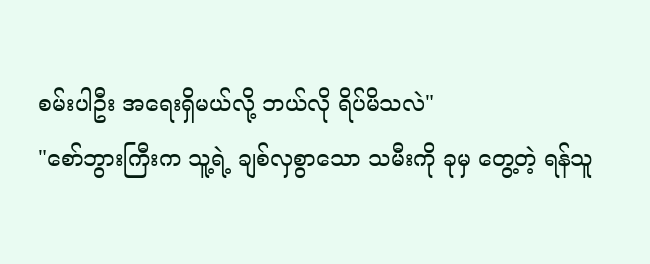စမ်းပါဦး အရေးရှိမယ်လို့ ဘယ်လို ရိပ်မိသလဲ"
"စော်ဘွားကြီးက သူ့ရဲ့ ချစ်လှစွာသော သမီးကို ခုမှ တွေ့တဲ့ ရန်သူ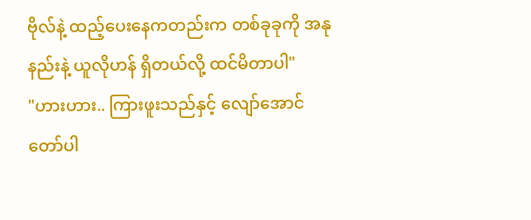ဗိုလ်နဲ့ ထည့်ပေးနေကတည်းက တစ်ခုခုကို အနုနည်းနဲ့ ယူလိုဟန် ရှိတယ်လို့ ထင်မိတာပါ"
"ဟားဟား.. ကြားဖူးသည်နှင့် လျော်အောင် တော်ပါ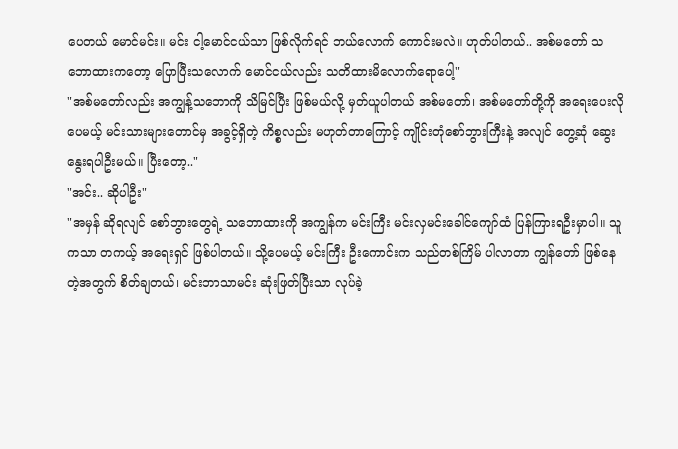ပေတယ် မောင်မင်း။ မင်း ငါ့မောင်ငယ်သာ ဖြစ်လိုက်ရင် ဘယ်လောက် ကောင်းမလဲ။ ဟုတ်ပါတယ်.. အစ်မတော် သဘောထားကတော့ ပြောပြီးသလောက် မောင်ငယ်လည်း သတိထားမိလောက်ရောပေါ့"
"အစ်မတော်လည်း အကျွန့်သဘောကို သိမြင်ပြီး ဖြစ်မယ်လို့ မှတ်ယူပါတယ် အစ်မတော်၊ အစ်မတော်တို့ကို အရေးပေးလိုပေမယ့် မင်းသားများတောင်မှ အခွင့်ရှိတဲ့ ကိစ္စလည်း မဟုတ်တာကြောင့် ကျိုင်းတုံစော်ဘွားကြီးနဲ့ အလျင် တွေ့ဆုံ ဆွေးနွေးရပါဦးမယ်။ ပြီးတော့.."
"အင်း.. ဆိုပါဦး"
"အမှန် ဆိုရလျင် စော်ဘွားတွေရဲ့ သဘောထားကို အကျွန်က မင်းကြီး မင်းလှမင်းခေါင်ကျော်ထံ ပြန်ကြားရဦးမှာပါ။ သူကသာ တကယ့် အရေးရှင် ဖြစ်ပါတယ်။ သို့ပေမယ့် မင်းကြီး ဦးကောင်းက သည်တစ်ကြိမ် ပါလာတာ ကျွန်တော် ဖြစ်နေတဲ့အတွက် စိတ်ချတယ်၊ မင်းဘာသာမင်း ဆုံးဖြတ်ပြီးသာ လုပ်ခဲ့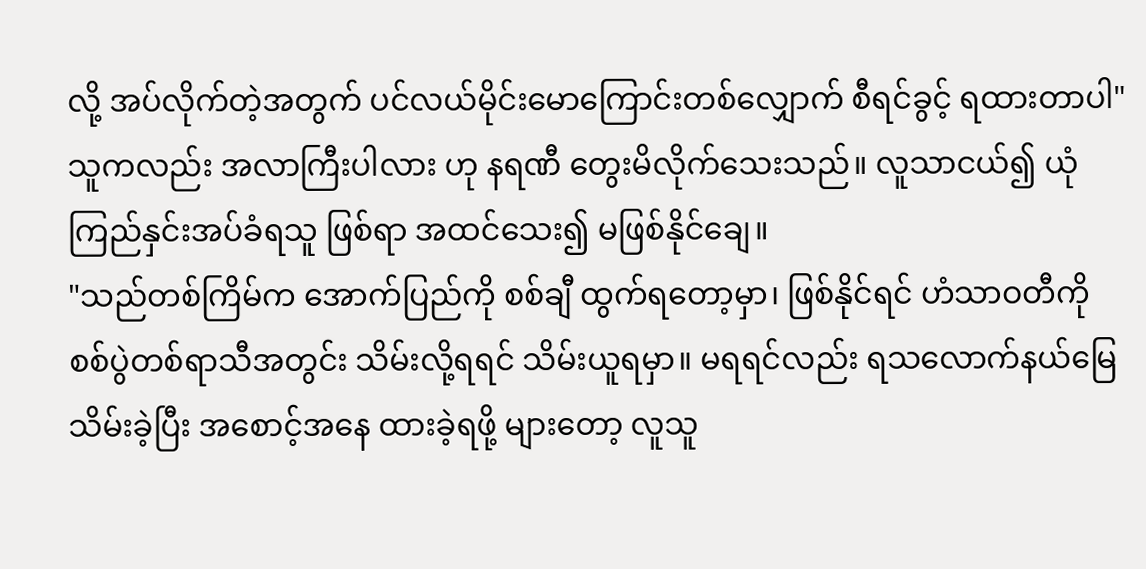လို့ အပ်လိုက်တဲ့အတွက် ပင်လယ်မိုင်းမောကြောင်းတစ်လျှောက် စီရင်ခွင့် ရထားတာပါ"
သူကလည်း အလာကြီးပါလား ဟု နရဏီ တွေးမိလိုက်သေးသည်။ လူသာငယ်၍ ယုံကြည်နှင်းအပ်ခံရသူ ဖြစ်ရာ အထင်သေး၍ မဖြစ်နိုင်ချေ။
"သည်တစ်ကြိမ်က အောက်ပြည်ကို စစ်ချီ ထွက်ရတော့မှာ၊ ဖြစ်နိုင်ရင် ဟံသာဝတီကို စစ်ပွဲတစ်ရာသီအတွင်း သိမ်းလို့ရရင် သိမ်းယူရမှာ။ မရရင်လည်း ရသလောက်နယ်မြေ သိမ်းခဲ့ပြီး အစောင့်အနေ ထားခဲ့ရဖို့ များတော့ လူသူ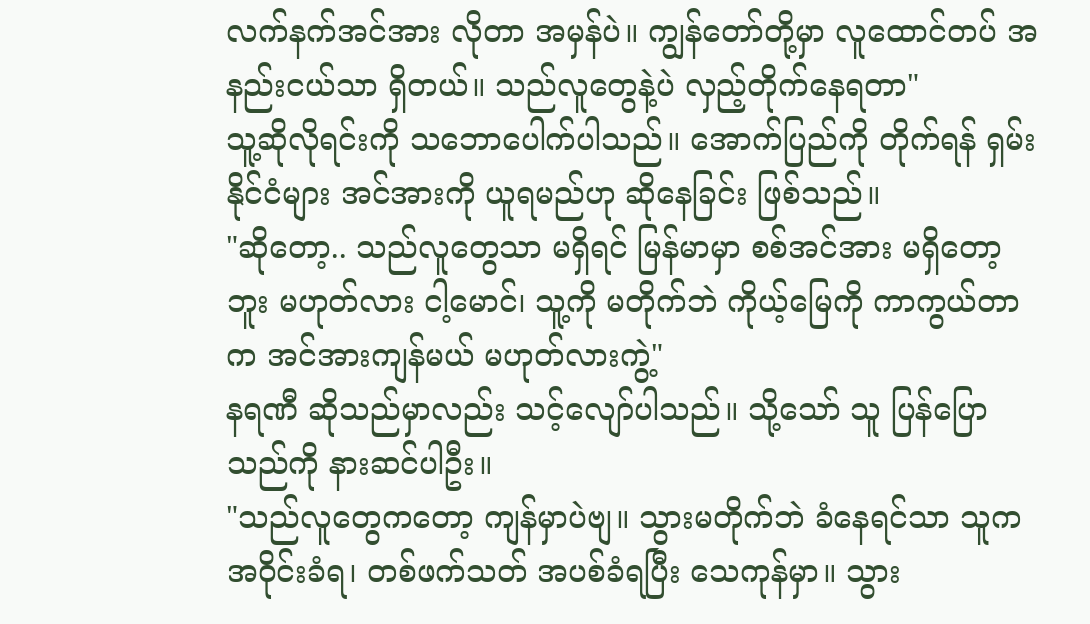လက်နက်အင်အား လိုတာ အမှန်ပဲ။ ကျွန်တော်တို့မှာ လူထောင်တပ် အနည်းငယ်သာ ရှိတယ်။ သည်လူတွေနဲ့ပဲ လှည့်တိုက်နေရတာ"
သူ့ဆိုလိုရင်းကို သဘောပေါက်ပါသည်။ အောက်ပြည်ကို တိုက်ရန် ရှမ်းနိုင်ငံများ အင်အားကို ယူရမည်ဟု ဆိုနေခြင်း ဖြစ်သည်။
"ဆိုတော့.. သည်လူတွေသာ မရှိရင် မြန်မာမှာ စစ်အင်အား မရှိတော့ဘူး မဟုတ်လား ငါ့မောင်၊ သူ့ကို မတိုက်ဘဲ ကိုယ့်မြေကို ကာကွယ်တာက အင်အားကျန်မယ် မဟုတ်လားကွဲ့"
နရဏီ ဆိုသည်မှာလည်း သင့်လျော်ပါသည်။ သို့သော် သူ ပြန်ပြောသည်ကို နားဆင်ပါဦး။
"သည်လူတွေကတော့ ကျန်မှာပဲဗျ။ သွားမတိုက်ဘဲ ခံနေရင်သာ သူက အဝိုင်းခံရ၊ တစ်ဖက်သတ် အပစ်ခံရပြီး သေကုန်မှာ။ သွား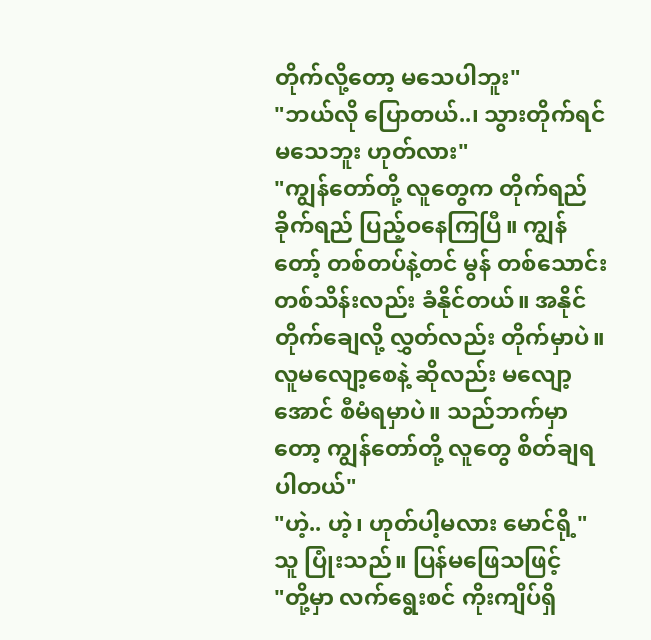တိုက်လို့တော့ မသေပါဘူး"
"ဘယ်လို ပြောတယ်..၊ သွားတိုက်ရင် မသေဘူး ဟုတ်လား"
"ကျွန်တော်တို့ လူတွေက တိုက်ရည်ခိုက်ရည် ပြည့်ဝနေကြပြီ။ ကျွန်တော့် တစ်တပ်နဲ့တင် မွန် တစ်သောင်း တစ်သိန်းလည်း ခံနိုင်တယ်။ အနိုင်တိုက်ချေလို့ လွှတ်လည်း တိုက်မှာပဲ။ လူမလျော့စေနဲ့ ဆိုလည်း မလျော့အောင် စီမံရမှာပဲ။ သည်ဘက်မှာတော့ ကျွန်တော်တို့ လူတွေ စိတ်ချရပါတယ်"
"ဟဲ့.. ဟဲ့၊ ဟုတ်ပါ့မလား မောင်ရို့"
သူ ပြုံးသည်။ ပြန်မဖြေသဖြင့်
"တို့မှာ လက်ရွေးစင် ကိုးကျိပ်ရှိ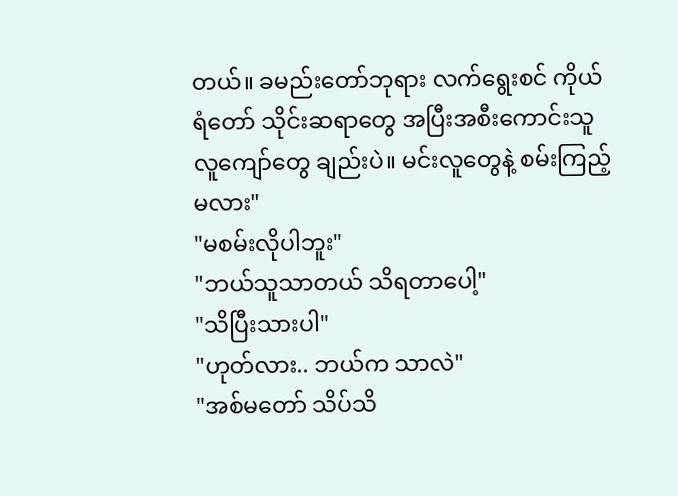တယ်။ ခမည်းတော်ဘုရား လက်ရွေးစင် ကိုယ်ရံတော် သိုင်းဆရာတွေ အပြီးအစီးကောင်းသူ လူကျော်တွေ ချည်းပဲ။ မင်းလူတွေနဲ့ စမ်းကြည့်မလား"
"မစမ်းလိုပါဘူး"
"ဘယ်သူသာတယ် သိရတာပေါ့"
"သိပြီးသားပါ"
"ဟုတ်လား.. ဘယ်က သာလဲ"
"အစ်မတော် သိပ်သိ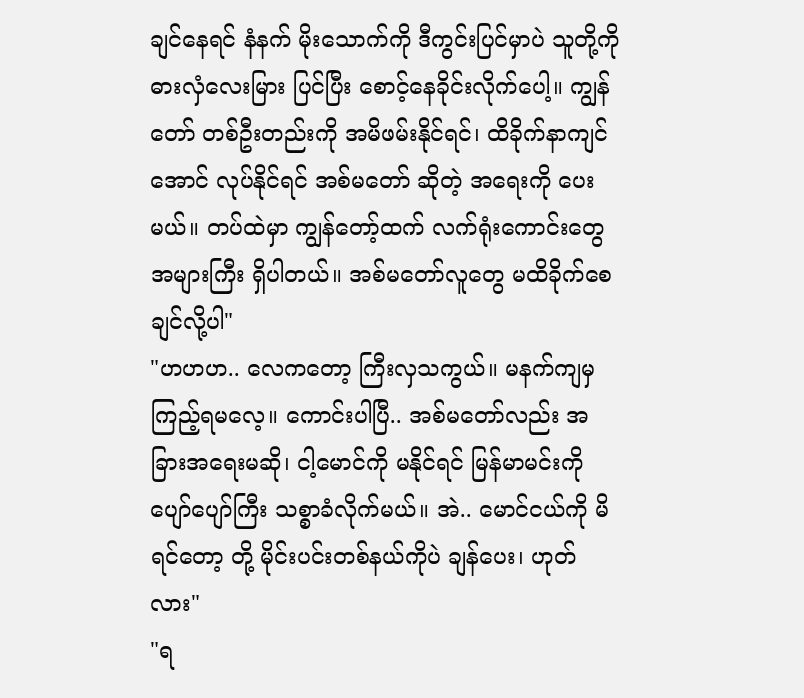ချင်နေရင် နံနက် မိုးသောက်ကို ဒီကွင်းပြင်မှာပဲ သူတို့ကို ဓားလှံလေးမြား ပြင်ပြီး စောင့်နေခိုင်းလိုက်ပေါ့။ ကျွန်တော် တစ်ဦးတည်းကို အမိဖမ်းနိုင်ရင်၊ ထိခိုက်နာကျင်အောင် လုပ်နိုင်ရင် အစ်မတော် ဆိုတဲ့ အရေးကို ပေးမယ်။ တပ်ထဲမှာ ကျွန်တော့်ထက် လက်ရုံးကောင်းတွေ အများကြီး ရှိပါတယ်။ အစ်မတော်လူတွေ မထိခိုက်စေချင်လို့ပါ"
"ဟဟဟ.. လေကတော့ ကြီးလှသကွယ်။ မနက်ကျမှ ကြည့်ရမလေ့။ ကောင်းပါပြီ.. အစ်မတော်လည်း အခြားအရေးမဆို၊ ငါ့မောင်ကို မနိုင်ရင် မြန်မာမင်းကို ပျော်ပျော်ကြီး သစ္စာခံလိုက်မယ်။ အဲ.. မောင်ငယ်ကို မိရင်တော့ တို့ မိုင်းပင်းတစ်နယ်ကိုပဲ ချန်ပေး၊ ဟုတ်လား"
"ရ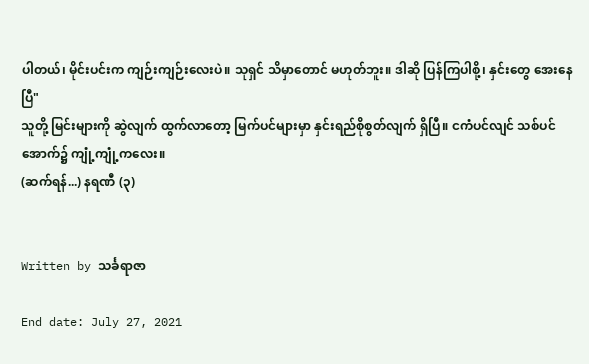ပါတယ်၊ မိုင်းပင်းက ကျဉ်းကျဉ်းလေးပဲ။ သုရှင် သိမှာတောင် မဟုတ်ဘူး။ ဒါဆို ပြန်ကြပါစို့၊ နှင်းတွေ အေးနေပြီ"
သူတို့ မြင်းများကို ဆွဲလျက် ထွက်လာတော့ မြက်ပင်များမှာ နှင်းရည်စိုစွတ်လျက် ရှိပြီ။ ငကံပင်လျင် သစ်ပင်အောက်၌ ကျုံ့ကျုံ့ကလေး။
(ဆက်ရန်...) နရဏီ (၃)


Written by သင်္ခရာဇာ

End date: July 27, 2021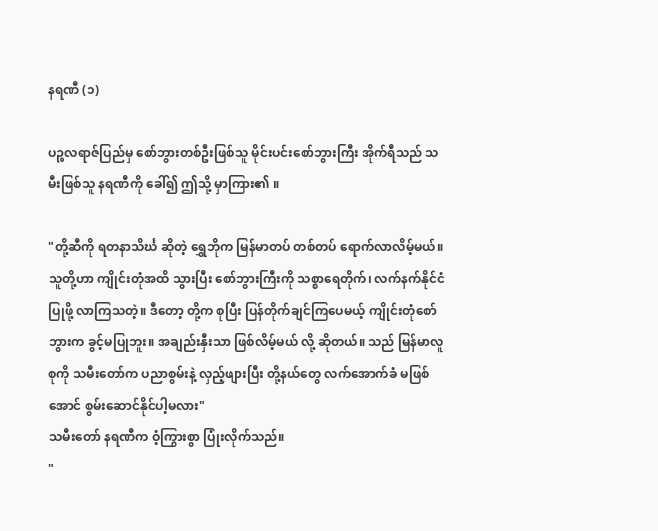နရဏီ (၁)

ပဉ္စလရာဇ်ပြည်မှ စော်ဘွားတစ်ဦးဖြစ်သူ မိုင်းပင်းစော်ဘွားကြီး အိုက်ရီသည် သမီးဖြစ်သူ နရဏီကို ခေါ်၍ ဤသို့ မှာကြား၏ ။

"တို့ဆီကို ရတနာသိင်္ဃ ဆိုတဲ့ ရွှေဘိုက မြန်မာတပ် တစ်တပ် ရောက်လာလိမ့်မယ်။ သူတို့ဟာ ကျိုင်းတုံအထိ သွားပြီး စော်ဘွားကြီးကို သစ္စာရေတိုက်၊ လက်နက်နိုင်ငံ ပြုဖို့ လာကြသတဲ့။ ဒီတော့ တို့က စုပြီး ပြန်တိုက်ချင်ကြပေမယ့် ကျိုင်းတုံစော်ဘွားက ခွင့်မပြုဘူး။ အချည်းနှီးသာ ဖြစ်လိမ့်မယ် လို့ ဆိုတယ်။ သည် မြန်မာလူစုကို သမီးတော်က ပညာစွမ်းနဲ့ လှည့်ဖျားပြီး တို့နယ်တွေ လက်အောက်ခံ မဖြစ်အောင် စွမ်းဆောင်နိုင်ပါ့မလား"
သမီးတော် နရဏီက ဝံ့ကြွားစွာ ပြုံးလိုက်သည်။
"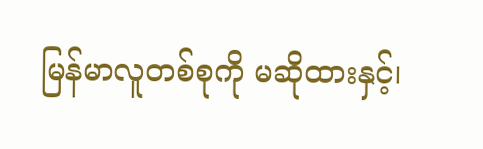မြန်မာလူတစ်စုကို မဆိုထားနှင့်၊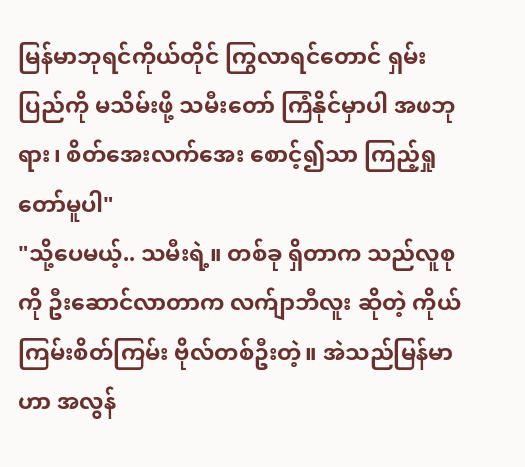မြန်မာဘုရင်ကိုယ်တိုင် ကြွလာရင်တောင် ရှမ်းပြည်ကို မသိမ်းဖို့ သမီးတော် ကြံနိုင်မှာပါ အဖဘုရား၊ စိတ်အေးလက်အေး စောင့်၍သာ ကြည့်ရှုတော်မူပါ"
"သို့ပေမယ့်.. သမီးရဲ့။ တစ်ခု ရှိတာက သည်လူစုကို ဦးဆောင်လာတာက လက်ျာဘီလူး ဆိုတဲ့ ကိုယ်ကြမ်းစိတ်ကြမ်း ဗိုလ်တစ်ဦးတဲ့။ အဲသည်မြန်မာဟာ အလွန်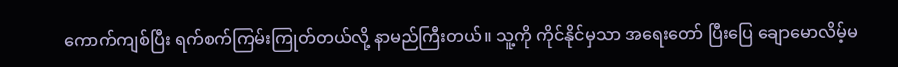ကောက်ကျစ်ပြီး ရက်စက်ကြမ်းကြုတ်တယ်လို့ နာမည်ကြီးတယ်။ သူ့ကို ကိုင်နိုင်မှသာ အရေးတော် ပြီးပြေ ချောမောလိမ့်မ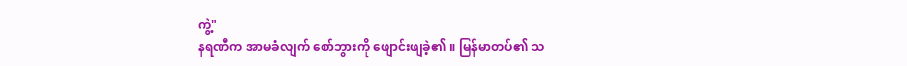ကွဲ့"
နရဏီက အာမခံလျက် စော်ဘွားကို ဖျောင်းဖျခဲ့၏ ။ မြန်မာတပ်၏ သ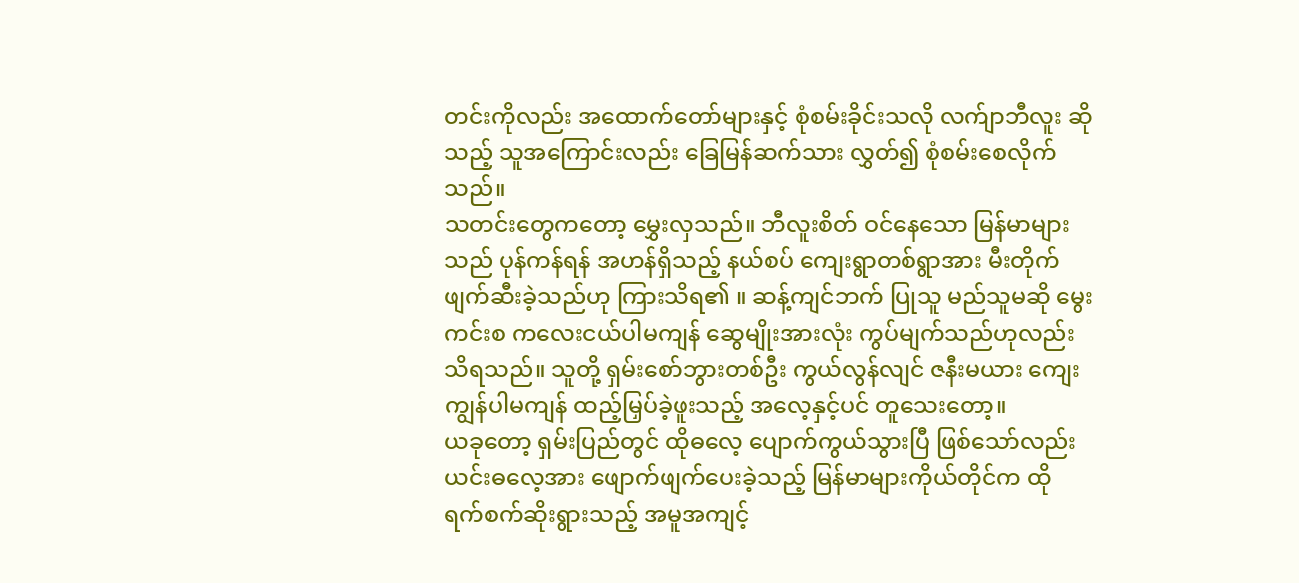တင်းကိုလည်း အထောက်တော်များနှင့် စုံစမ်းခိုင်းသလို လက်ျာဘီလူး ဆိုသည့် သူအကြောင်းလည်း ခြေမြန်ဆက်သား လွှတ်၍ စုံစမ်းစေလိုက်သည်။
သတင်းတွေကတော့ မွှေးလှသည်။ ဘီလူးစိတ် ဝင်နေသော မြန်မာများသည် ပုန်ကန်ရန် အဟန်ရှိသည့် နယ်စပ် ကျေးရွာတစ်ရွာအား မီးတိုက်ဖျက်ဆီးခဲ့သည်ဟု ကြားသိရ၏ ။ ဆန့်ကျင်ဘက် ပြုသူ မည်သူမဆို မွေးကင်းစ ကလေးငယ်ပါမကျန် ဆွေမျိုးအားလုံး ကွပ်မျက်သည်ဟုလည်း သိရသည်။ သူတို့ ရှမ်းစော်ဘွားတစ်ဦး ကွယ်လွန်လျင် ဇနီးမယား ကျေးကျွန်ပါမကျန် ထည့်မြှပ်ခဲ့ဖူးသည့် အလေ့နှင့်ပင် တူသေးတော့။
ယခုတော့ ရှမ်းပြည်တွင် ထိုဓလေ့ ပျောက်ကွယ်သွားပြီ ဖြစ်သော်လည်း ယင်းဓလေ့အား ဖျောက်ဖျက်ပေးခဲ့သည့် မြန်မာများကိုယ်တိုင်က ထို ရက်စက်ဆိုးရွားသည့် အမူအကျင့်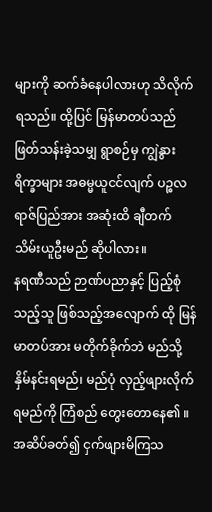များကို ဆက်ခံနေပါလားဟု သိလိုက်ရသည်။ ထို့ပြင် မြန်မာတပ်သည် ဖြတ်သန်းခဲ့သမျှ ရွာစဉ်မှ ကျွဲနွားရိက္ခာများ အဓမ္မယူငင်လျက် ပဉ္စလရာဇ်ပြည်အား အဆုံးထိ ချီတက် သိမ်းယူဦးမည် ဆိုပါလား။
နရဏီသည် ဉာဏ်ပညာနှင့် ပြည့်စုံသည့်သူ ဖြစ်သည့်အလျောက် ထို မြန်မာတပ်အား မတိုက်ခိုက်ဘဲ မည်သို့ နှိမ်နင်းရမည်၊ မည်ပုံ လှည့်ဖျားလိုက်ရမည်ကို ကြံစည် တွေးတောနေ၏ ။ အဆိပ်ခတ်၍ ငှက်ဖျားမိကြသ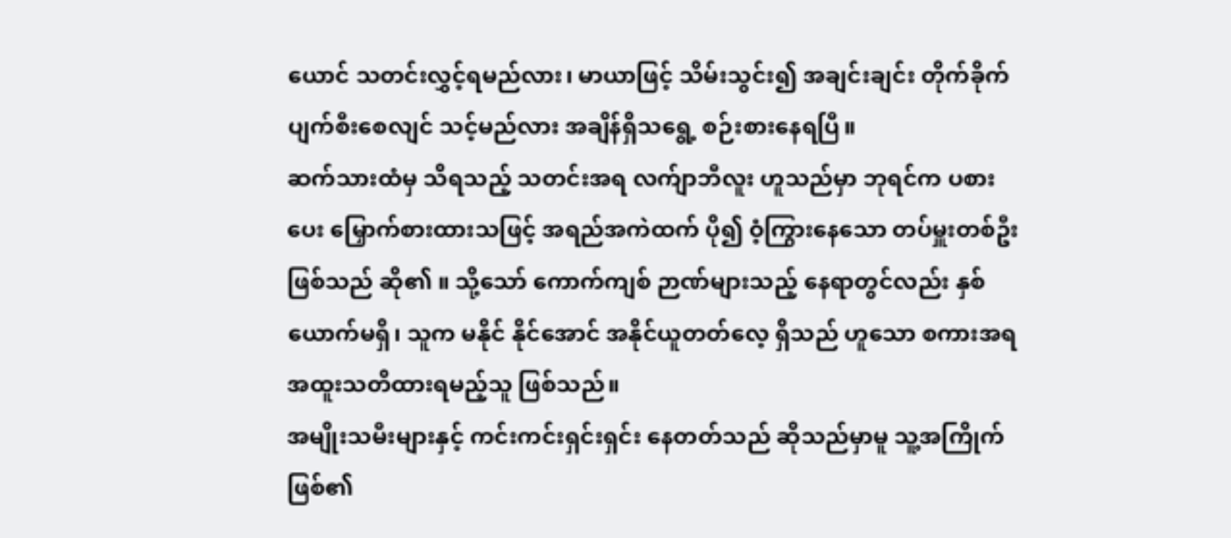ယောင် သတင်းလွှင့်ရမည်လား၊ မာယာဖြင့် သိမ်းသွင်း၍ အချင်းချင်း တိုက်ခိုက်ပျက်စီးစေလျင် သင့်မည်လား အချိန်ရှိသရွေ့ စဉ်းစားနေရပြီ။
ဆက်သားထံမှ သိရသည့် သတင်းအရ လက်ျာဘီလူး ဟူသည်မှာ ဘုရင်က ပစားပေး မြှောက်စားထားသဖြင့် အရည်အကဲထက် ပို၍ ဝံ့ကြွားနေသော တပ်မှူးတစ်ဦးဖြစ်သည် ဆို၏ ။ သို့သော် ကောက်ကျစ် ဉာဏ်များသည့် နေရာတွင်လည်း နှစ်ယောက်မရှိ၊ သူက မနိုင် နိုင်အောင် အနိုင်ယူတတ်လေ့ ရှိသည် ဟူသော စကားအရ အထူးသတိထားရမည့်သူ ဖြစ်သည်။
အမျိုးသမီးများနှင့် ကင်းကင်းရှင်းရှင်း နေတတ်သည် ဆိုသည်မှာမူ သူ့အကြိုက် ဖြစ်၏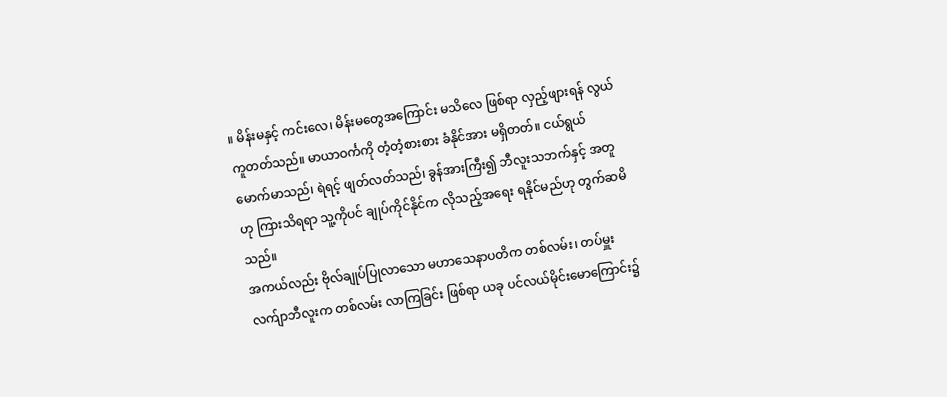။ မိန်းမနှင့် ကင်းလေ၊ မိန်းမတွေအကြောင်း မသိလေ ဖြစ်ရာ လှည့်ဖျားရန် လွယ်ကူတတ်သည်။ မာယာဝင်္ကကို တံ့တံ့စားစား ခံနိုင်အား မရှိတတ်။ ငယ်ရွယ် မောက်မာသည်၊ ရဲရင့် ဖျတ်လတ်သည်၊ ခွန်အားကြီး၍ ဘီလူးသဘက်နှင့် အတူဟု ကြားသိရရာ သူ့ကိုပင် ချုပ်ကိုင်နိုင်က လိုသည့်အရေး ရနိုင်မည်ဟု တွက်ဆမိသည်။
အကယ်လည်း ဗိုလ်ချုပ်ပြုလာသော မဟာသေနာပတိက တစ်လမ်း၊ တပ်မှူး လက်ျာဘီလူးက တစ်လမ်း လာကြခြင်း ဖြစ်ရာ ယခု ပင်လယ်မိုင်းမောကြောင်း၌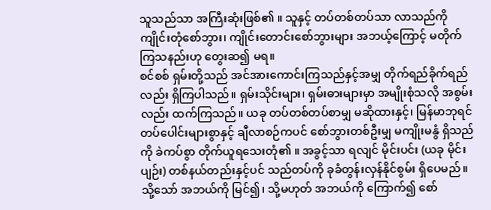သူသည်သာ အကြီးဆုံးဖြစ်၏ ။ သူနှင့် တပ်တစ်တပ်သာ လာသည်ကို ကျိုင်းတုံစော်ဘွား၊ ကျိုင်းတောင်းစော်ဘွားများ အဘယ့်ကြောင့် မတိုက်ကြသနည်းဟု တွေးဆ၍ မရ။
စင်စစ် ရှမ်းတို့သည် အင်အားကောင်းကြသည်နှင့်အမျှ တိုက်ရည်ခိုက်ရည်လည်း ရှိကြပါသည်။ ရှမ်းသိုင်းများ၊ ရှမ်းဓားများမှာ အမျိုးစုံသလို အစွမ်းလည်း ထက်ကြသည်။ ယခု တပ်တစ်တပ်စာမျှ မဆိုထားနှင့်၊ မြန်မာဘုရင် တပ်ပေါင်းများစွာနှင့် ချီလာစဉ်ကပင် စော်ဘွားတစ်ဦးမျှ မကျိုးမနွံ ရှိသည်ကို ခဲကပ်စွာ တိုက်ယူရသေးတုံ၏ ။ အခွင့်သာ ရလျင် မိုင်းပင်း (ယခု မိုင်းပျဉ်း) တစ်နယ်တည်းနှင့်ပင် သည်တပ်ကို ခုခံတွန်းလှန်နိုင်စွမ်း ရှိပေမည်။
သို့သော် အဘယ်ကို မြင်၍၊ သို့မဟုတ် အဘယ်ကို ကြောက်၍ စော်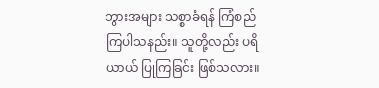ဘွားအများ သစ္စာခံရန် ကြံစည်ကြပါသနည်း။ သူတို့လည်း ပရိယာယ် ပြုကြခြင်း ဖြစ်သလား။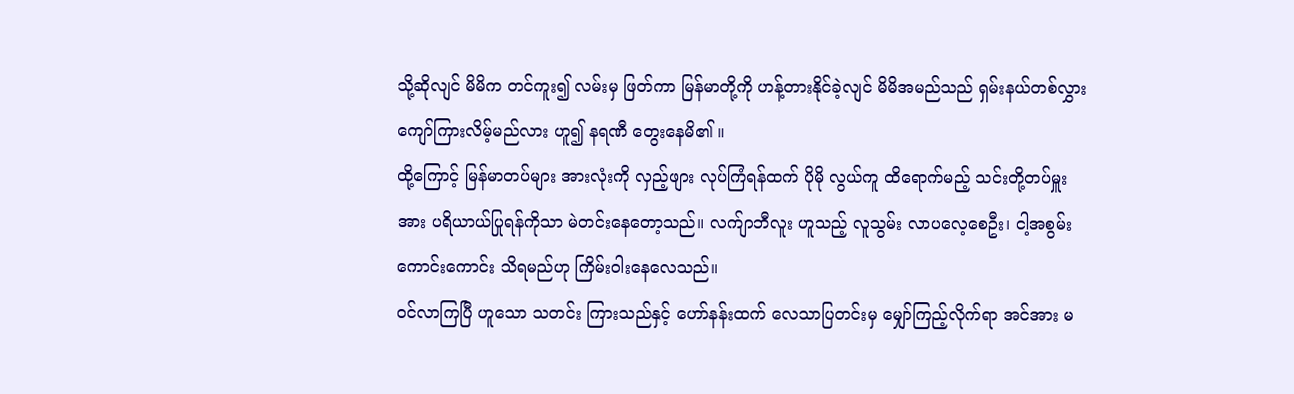သို့ဆိုလျင် မိမိက တင်ကူး၍ လမ်းမှ ဖြတ်ကာ မြန်မာတို့ကို ဟန့်တားနိုင်ခဲ့လျင် မိမိအမည်သည် ရှမ်းနယ်တစ်လွှား ကျော်ကြားလိမ့်မည်လား ဟူ၍ နရဏီ တွေးနေမိ၏ ။
ထို့ကြောင့် မြန်မာတပ်များ အားလုံးကို လှည့်ဖျား လုပ်ကြံရန်ထက် ပိုမို လွယ်ကူ ထိရောက်မည့် သင်းတို့တပ်မှူးအား ပရိယာယ်ပြုရန်ကိုသာ မဲတင်းနေတော့သည်။ လက်ျာဘီလူး ဟူသည့် လူသွမ်း လာပလေ့စေဦး၊ ငါ့အစွမ်း ကောင်းကောင်း သိရမည်ဟု ကြိမ်းဝါးနေလေသည်။
ဝင်လာကြပြီ ဟူသော သတင်း ကြားသည်နှင့် ဟော်နန်းထက် လေသာပြတင်းမှ မျှော်ကြည့်လိုက်ရာ အင်အား မ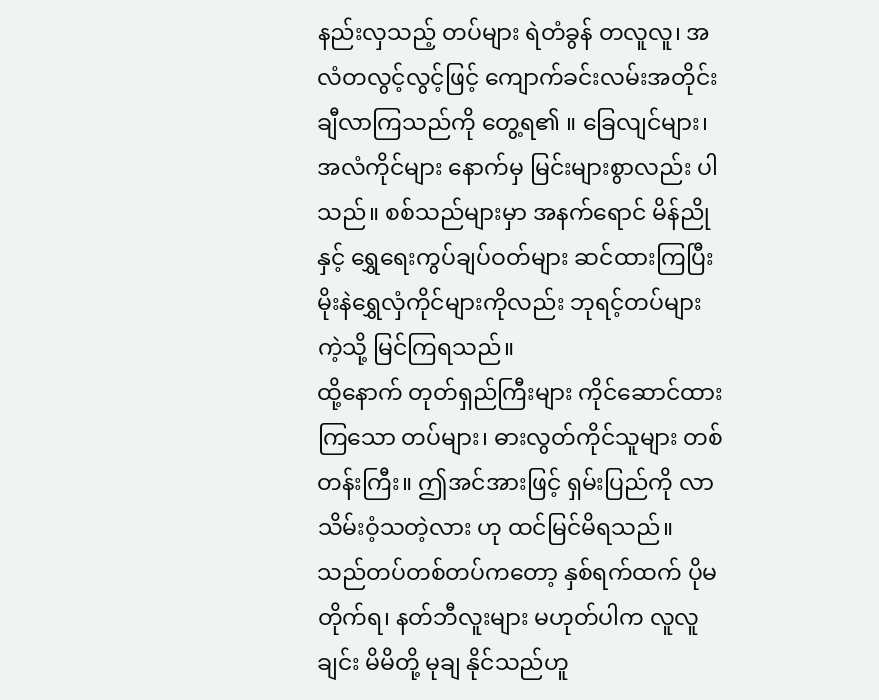နည်းလှသည့် တပ်များ ရဲတံခွန် တလူလူ၊ အလံတလွင့်လွင့်ဖြင့် ကျောက်ခင်းလမ်းအတိုင်း ချီလာကြသည်ကို တွေ့ရ၏ ။ ခြေလျင်များ၊ အလံကိုင်များ နောက်မှ မြင်းများစွာလည်း ပါသည်။ စစ်သည်များမှာ အနက်ရောင် မိန်ညိုနှင့် ရွှေရေးကွပ်ချပ်ဝတ်များ ဆင်ထားကြပြီး မိုးနဲရွှေလှံကိုင်များကိုလည်း ဘုရင့်တပ်များကဲ့သို့ မြင်ကြရသည်။
ထို့နောက် တုတ်ရှည်ကြီးများ ကိုင်ဆောင်ထားကြသော တပ်များ၊ ဓားလွတ်ကိုင်သူများ တစ်တန်းကြီး။ ဤအင်အားဖြင့် ရှမ်းပြည်ကို လာသိမ်းဝံ့သတဲ့လား ဟု ထင်မြင်မိရသည်။ သည်တပ်တစ်တပ်ကတော့ နှစ်ရက်ထက် ပိုမတိုက်ရ၊ နတ်ဘီလူးများ မဟုတ်ပါက လူလူချင်း မိမိတို့ မုချ နိုင်သည်ဟူ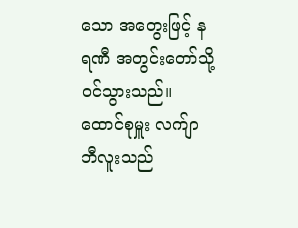သော အတွေးဖြင့် နရဏီ အတွင်းတော်သို့ ဝင်သွားသည်။
ထောင်စုမှူး လက်ျာဘီလူးသည်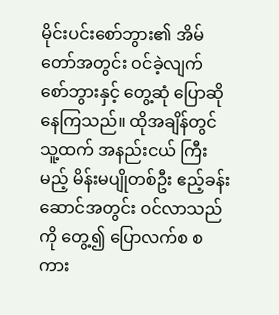မိုင်းပင်းစော်ဘွား၏ အိမ်တော်အတွင်း ဝင်ခဲ့လျက် စော်ဘွားနှင့် တွေ့ဆုံ ပြောဆိုနေကြသည်။ ထိုအချိန်တွင် သူ့ထက် အနည်းငယ် ကြီးမည့် မိန်းမပျိုတစ်ဦး ဧည့်ခန်းဆောင်အတွင်း ဝင်လာသည်ကို တွေ့၍ ပြောလက်စ စကား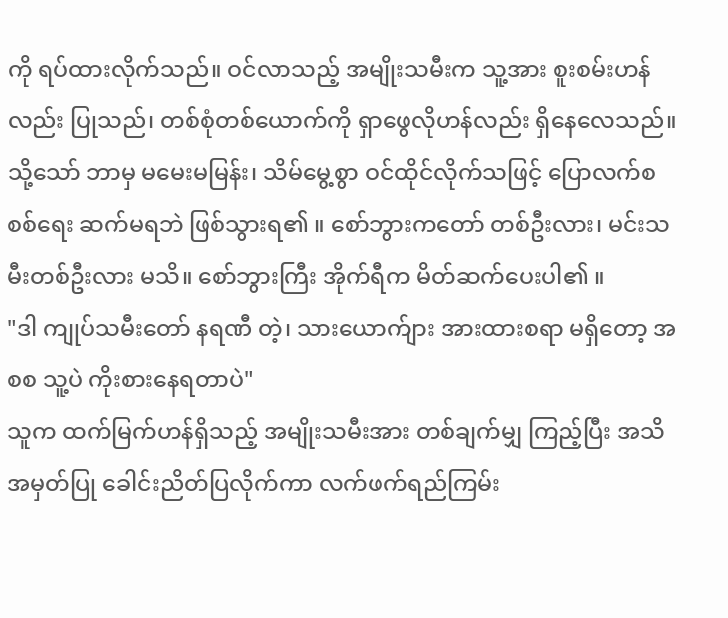ကို ရပ်ထားလိုက်သည်။ ဝင်လာသည့် အမျိုးသမီးက သူ့အား စူးစမ်းဟန်လည်း ပြုသည်၊ တစ်စုံတစ်ယောက်ကို ရှာဖွေလိုဟန်လည်း ရှိနေလေသည်။
သို့သော် ဘာမှ မမေးမမြန်း၊ သိမ်မွေ့စွာ ဝင်ထိုင်လိုက်သဖြင့် ပြောလက်စ စစ်ရေး ဆက်မရဘဲ ဖြစ်သွားရ၏ ။ စော်ဘွားကတော် တစ်ဦးလား၊ မင်းသမီးတစ်ဦးလား မသိ။ စော်ဘွားကြီး အိုက်ရီက မိတ်ဆက်ပေးပါ၏ ။
"ဒါ ကျုပ်သမီးတော် နရဏီ တဲ့၊ သားယောက်ျား အားထားစရာ မရှိတော့ အစစ သူ့ပဲ ကိုးစားနေရတာပဲ"
သူက ထက်မြက်ဟန်ရှိသည့် အမျိုးသမီးအား တစ်ချက်မျှ ကြည့်ပြီး အသိအမှတ်ပြု ခေါင်းညိတ်ပြလိုက်ကာ လက်ဖက်ရည်ကြမ်း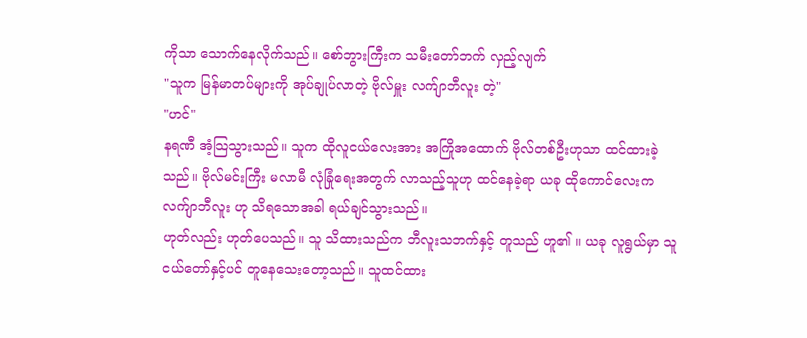ကိုသာ သောက်နေလိုက်သည်။ စော်ဘွားကြီးက သမီးတော်ဘက် လှည့်လျက်
"သူက မြန်မာတပ်များကို အုပ်ချုပ်လာတဲ့ ဗိုလ်မှူး လက်ျာဘီလူး တဲ့"
"ဟင်"
နရဏီ အံ့သြသွားသည်။ သူက ထိုလူငယ်လေးအား အကြိုအထောက် ဗိုလ်တစ်ဦးဟုသာ ထင်ထားခဲ့သည်။ ဗိုလ်မင်းကြီး မလာမီ လုံခြုံရေးအတွက် လာသည့်သူဟု ထင်နေခဲ့ရာ ယခု ထိုကောင်လေးက လက်ျာဘီလူး ဟု သိရသောအခါ ရယ်ချင်သွားသည်။
ဟုတ်လည်း ဟုတ်ပေသည်။ သူ သိထားသည်က ဘီလူးသဘက်နှင့် တူသည် ဟူ၏ ။ ယခု လူရွယ်မှာ သူငယ်တော်နှင့်ပင် တူနေသေးတော့သည်။ သူထင်ထား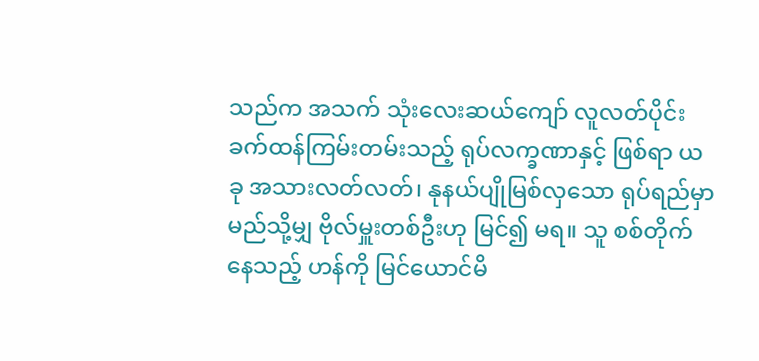သည်က အသက် သုံးလေးဆယ်ကျော် လူလတ်ပိုင်း ခက်ထန်ကြမ်းတမ်းသည့် ရုပ်လက္ခဏာနှင့် ဖြစ်ရာ ယခု အသားလတ်လတ်၊ နုနယ်ပျိုမြစ်လှသော ရုပ်ရည်မှာ မည်သို့မျှ ဗိုလ်မှူးတစ်ဦးဟု မြင်၍ မရ။ သူ စစ်တိုက်နေသည့် ဟန်ကို မြင်ယောင်မိ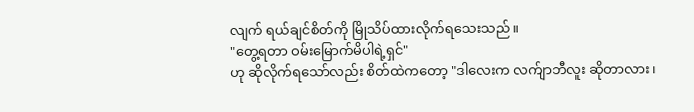လျက် ရယ်ချင်စိတ်ကို မြိုသိပ်ထားလိုက်ရသေးသည်။
"တွေ့ရတာ ဝမ်းမြောက်မိပါရဲ့ရှင်"
ဟု ဆိုလိုက်ရသော်လည်း စိတ်ထဲကတော့ "ဒါလေးက လက်ျာဘီလူး ဆိုတာလား၊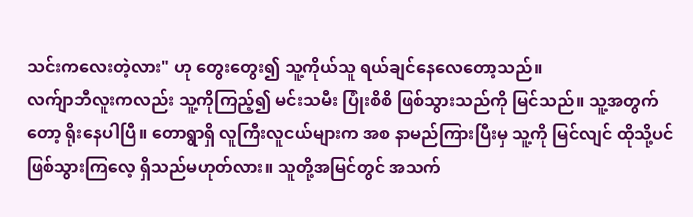သင်းကလေးတဲ့လား" ဟု တွေးတွေး၍ သူ့ကိုယ်သူ ရယ်ချင်နေလေတော့သည်။
လက်ျာဘီလူးကလည်း သူ့ကိုကြည့်၍ မင်းသမီး ပြုံးစိစိ ဖြစ်သွားသည်ကို မြင်သည်။ သူ့အတွက်တော့ ရိုးနေပါပြီ။ တောရွာရှိ လူကြီးလူငယ်များက အစ နာမည်ကြားပြီးမှ သူ့ကို မြင်လျင် ထိုသို့ပင် ဖြစ်သွားကြလေ့ ရှိသည်မဟုတ်လား။ သူတို့အမြင်တွင် အသက်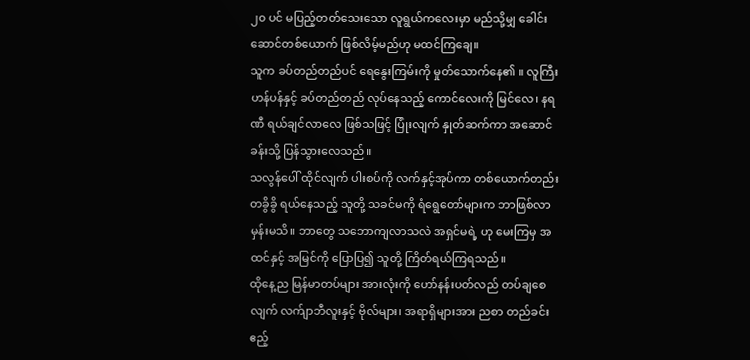၂၀ ပင် မပြည့်တတ်သေးသော လူရွယ်ကလေးမှာ မည်သို့မျှ ခေါင်းဆောင်တစ်ယောက် ဖြစ်လိမ့်မည်ဟု မထင်ကြချေ။
သူက ခပ်တည်တည်ပင် ရေနွေးကြမ်းကို မှုတ်သောက်နေ၏ ။ လူကြီးဟန်ပန်နှင့် ခပ်တည်တည် လုပ်နေသည့် ကောင်လေးကို မြင်လေ၊ နရဏီ ရယ်ချင်လာလေ ဖြစ်သဖြင့် ပြုံးလျက် နှုတ်ဆက်ကာ အဆောင်ခန်းသို့ ပြန်သွားလေသည်။
သလွန်ပေါ် ထိုင်လျက် ပါးစပ်ကို လက်နှင့်အုပ်ကာ တစ်ယောက်တည်း တခွိခွိ ရယ်နေသည့် သူတို့ သခင်မကို ရံရွေတော်များက ဘာဖြစ်လာမှန်းမသိ။ ဘာတွေ သဘောကျလာသလဲ အရှင်မရဲ့ ဟု မေးကြမှ အထင်နှင့် အမြင်ကို ပြောပြ၍ သူတို့ ကြိတ်ရယ်ကြရသည်။
ထိုနေ့ည မြန်မာတပ်များ အားလုံးကို ဟော်နန်းပတ်လည် တပ်ချစေလျက် လက်ျာဘီလူးနှင့် ဗိုလ်များ၊ အရာရှိများအား ညစာ တည်ခင်းဧည့်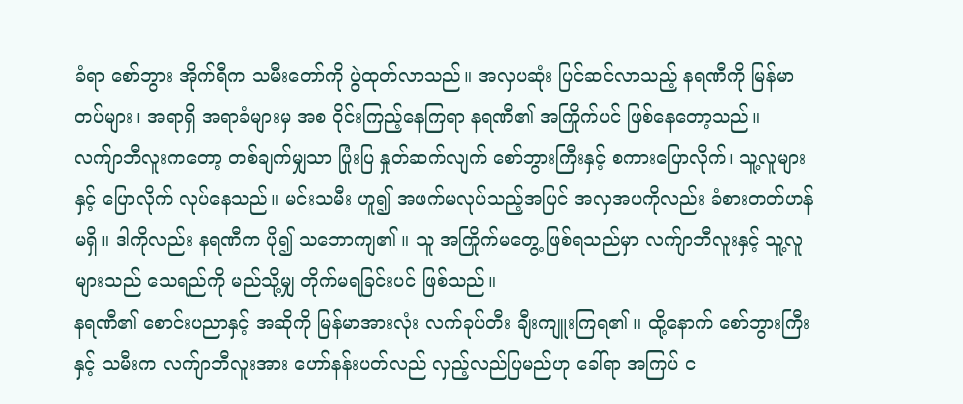ခံရာ စော်ဘွား အိုက်ရီက သမီးတော်ကို ပွဲထုတ်လာသည်။ အလှပဆုံး ပြင်ဆင်လာသည့် နရဏီကို မြန်မာတပ်များ၊ အရာရှိ အရာခံများမှ အစ ဝိုင်းကြည့်နေကြရာ နရဏီ၏ အကြိုက်ပင် ဖြစ်နေတော့သည်။
လက်ျာဘီလူးကတော့ တစ်ချက်မျှသာ ပြုံးပြ နှုတ်ဆက်လျက် စော်ဘွားကြီးနှင့် စကားပြောလိုက်၊ သူ့လူများနှင့် ပြောလိုက် လုပ်နေသည်။ မင်းသမီး ဟူ၍ အဖက်မလုပ်သည့်အပြင် အလှအပကိုလည်း ခံစားတတ်ဟန် မရှိ။ ဒါကိုလည်း နရဏီက ပို၍ သဘောကျ၏ ။ သူ အကြိုက်မတွေ့ ဖြစ်ရသည်မှာ လက်ျာဘီလူးနှင့် သူ့လူများသည် သေရည်ကို မည်သို့မျှ တိုက်မရခြင်းပင် ဖြစ်သည်။
နရဏီ၏ စောင်းပညာနှင့် အဆိုကို မြန်မာအားလုံး လက်ခုပ်တီး ချီးကျူးကြရ၏ ။ ထို့နောက် စော်ဘွားကြီးနှင့် သမီးက လက်ျာဘီလူးအား ဟော်နန်းပတ်လည် လှည့်လည်ပြမည်ဟု ခေါ်ရာ အကြပ် င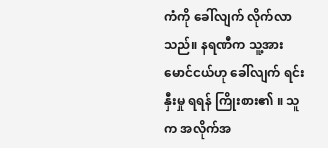ကံကို ခေါ်လျက် လိုက်လာသည်။ နရဏီက သူ့အား မောင်ငယ်ဟု ခေါ်လျက် ရင်းနှီးမှု ရရန် ကြိုးစား၏ ။ သူက အလိုက်အ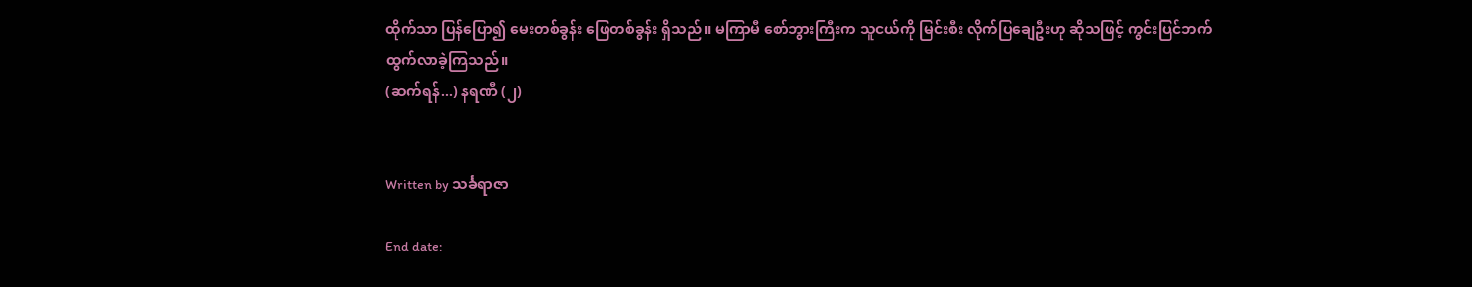ထိုက်သာ ပြန်ပြော၍ မေးတစ်ခွန်း ဖြေတစ်ခွန်း ရှိသည်။ မကြာမီ စော်ဘွားကြီးက သူငယ်ကို မြင်းစီး လိုက်ပြချေဦးဟု ဆိုသဖြင့် ကွင်းပြင်ဘက် ထွက်လာခဲ့ကြသည်။
(ဆက်ရန်...) နရဏီ (၂)


Written by သင်္ခရာဇာ

End date: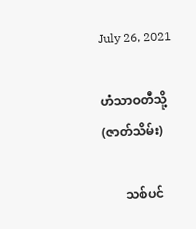July 26, 2021

ဟံသာဝတီသို့ (ဇာတ်သိမ်း)

       သစ်ပင်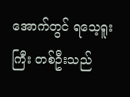အောက်တွင် ရသေ့ရူးကြီး တစ်ဦးသည်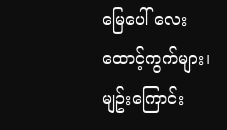မြေပေါ် လေးထောင့်ကွက်များ၊ မျဥ်းကြောင်း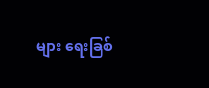များ ရေးခြစ်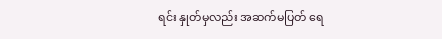ရင်း နှုတ်မှလည်း အဆက်မပြတ် ရေ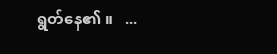ရွတ်နေ၏ ။   ...